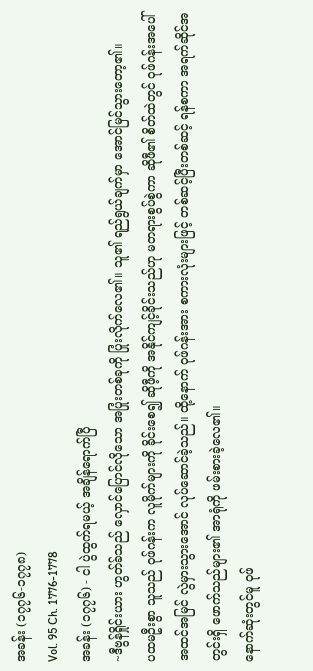အခန်း (၁၇၇၆-၁၇၇၈)
Vol. 95 Ch. 1776-1778
အခန်း (၁၇၇၆) - ငါ ပွဲထွက်ရမယ့် အချိန်ရောက်ပြီ
~ဒီဗွန်ရှိုင်းယား ဟွတ်ခ်သည် လှောင်ပြောင်လိုသော အပြုံးတစ်ခုကို ပြုံးလိုက်လေ၏။ သူ၏ ရည်ရွယ်ချက်မှာ အောင်မြင်သွားတော့၏။
ပထမဦးစွာ သူသည် ဝုဖ်ဂန်းက လူမိုက်များကို ခိုင်းစေ၍ ဆိုဖီ့ကို အနိုင်ကျင့်ခိုင်းသည်ဟု မတရားစွပ်စွဲကာ ဆိုဖီ၏ စိတ်ထဲတွင် ဝုဖ်ဂန်းအပေါ် အထင်အမြင် လွဲမှားသွားအောင် လုပ်ဆောင်ခဲ့သည်။ ထို့နောက် ဝုဖ်ဂန်းအား စကားလုံးများဖြင့် တစ်ဆင့်ပြီးတစ်ဆင့် ရန်စကာ အရက်ဆိုင်အတွင်းရှိ ဖောက်သည်များ၏ အာရုံကို ဖမ်းစားခဲ့လေ၏။
နောက်ဆုံးတွင်မူ ဝုဖ်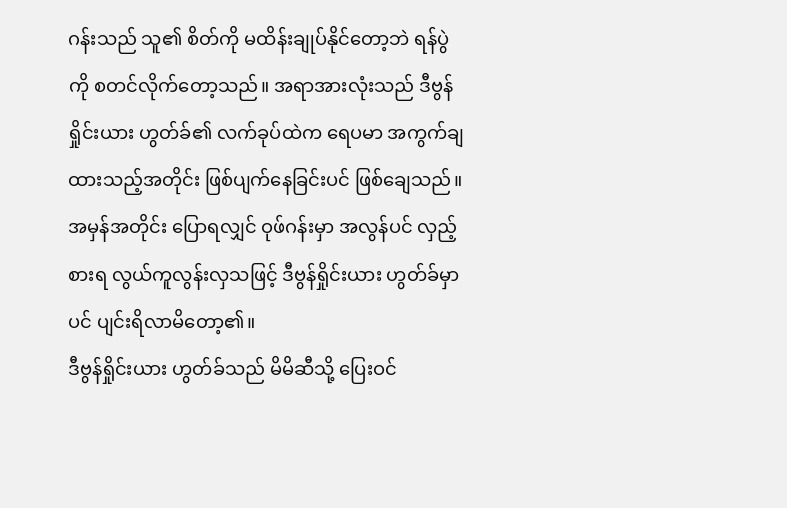ဂန်းသည် သူ၏ စိတ်ကို မထိန်းချုပ်နိုင်တော့ဘဲ ရန်ပွဲကို စတင်လိုက်တော့သည်။ အရာအားလုံးသည် ဒီဗွန်ရှိုင်းယား ဟွတ်ခ်၏ လက်ခုပ်ထဲက ရေပမာ အကွက်ချထားသည့်အတိုင်း ဖြစ်ပျက်နေခြင်းပင် ဖြစ်ချေသည်။
အမှန်အတိုင်း ပြောရလျှင် ဝုဖ်ဂန်းမှာ အလွန်ပင် လှည့်စားရ လွယ်ကူလွန်းလှသဖြင့် ဒီဗွန်ရှိုင်းယား ဟွတ်ခ်မှာပင် ပျင်းရိလာမိတော့၏။
ဒီဗွန်ရှိုင်းယား ဟွတ်ခ်သည် မိမိဆီသို့ ပြေးဝင်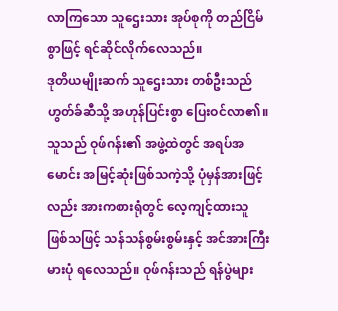လာကြသော သူဌေးသား အုပ်စုကို တည်ငြိမ်စွာဖြင့် ရင်ဆိုင်လိုက်လေသည်။
ဒုတိယမျိုးဆက် သူဌေးသား တစ်ဦးသည် ဟွတ်ခ်ဆီသို့ အဟုန်ပြင်းစွာ ပြေးဝင်လာ၏။ သူသည် ဝုဖ်ဂန်း၏ အဖွဲ့ထဲတွင် အရပ်အမောင်း အမြင့်ဆုံးဖြစ်သကဲ့သို့ ပုံမှန်အားဖြင့်လည်း အားကစားရုံတွင် လေ့ကျင့်ထားသူ ဖြစ်သဖြင့် သန်သန်စွမ်းစွမ်းနှင့် အင်အားကြီးမားပုံ ရလေသည်။ ဝုဖ်ဂန်းသည် ရန်ပွဲများ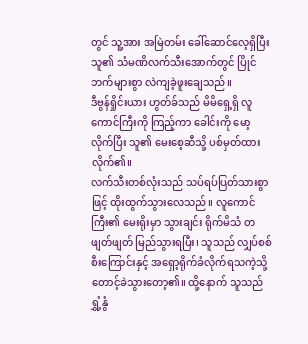တွင် သူ့အား အမြဲတမ်း ခေါ်ဆောင်လေ့ရှိပြီး သူ၏ သံမဏိလက်သီးအောက်တွင် ပြိုင်ဘက်များစွာ လဲကျခဲ့ဖူးချေသည်။
ဒီဗွန်ရှိုင်းယား ဟွတ်ခ်သည် မိမိရှေ့ရှိ လူကောင်ကြီးကို ကြည့်ကာ ခေါင်းကို မော့လိုက်ပြီး သူ၏ မေးစေ့ဆီသို့ ပစ်မှတ်ထားလိုက်၏။
လက်သီးတစ်လုံးသည် သပ်ရပ်ပြတ်သားစွာဖြင့် ထိုးထွက်သွားလေသည်။ လူကောင်ကြီး၏ မေးရိုးမှာ သွားချင်း ရိုက်မိသံ တဖျတ်ဖျတ် မြည်သွားရပြီး၊ သူသည် လျှပ်စစ်စီးကြောင်းနှင့် အရှော့ရိုက်ခံလိုက်ရသကဲ့သို့ တောင့်ခဲသွားတော့၏။ ထို့နောက် သူသည် ရွှံ့နွံ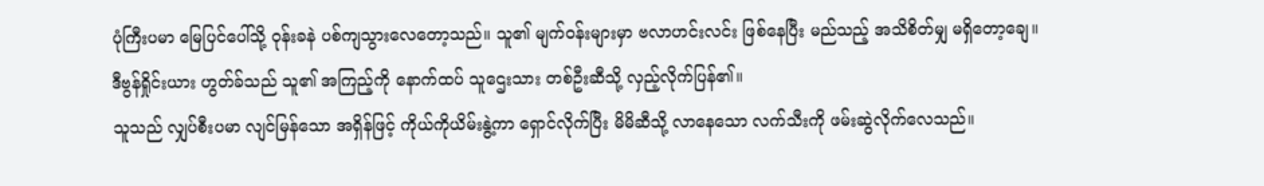ပုံကြီးပမာ မြေပြင်ပေါ်သို့ ဝုန်းခနဲ ပစ်ကျသွားလေတော့သည်။ သူ၏ မျက်ဝန်းများမှာ ဗလာဟင်းလင်း ဖြစ်နေပြီး မည်သည့် အသိစိတ်မျှ မရှိတော့ချေ။
ဒီဗွန်ရှိုင်းယား ဟွတ်ခ်သည် သူ၏ အကြည့်ကို နောက်ထပ် သူဌေးသား တစ်ဦးဆီသို့ လှည့်လိုက်ပြန်၏။
သူသည် လျှပ်စီးပမာ လျင်မြန်သော အရှိန်ဖြင့် ကိုယ်ကိုယိမ်းနွဲ့ကာ ရှောင်လိုက်ပြီး မိမိဆီသို့ လာနေသော လက်သီးကို ဖမ်းဆွဲလိုက်လေသည်။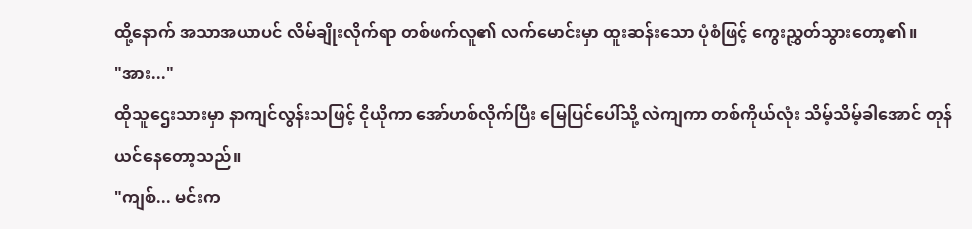ထို့နောက် အသာအယာပင် လိမ်ချိုးလိုက်ရာ တစ်ဖက်လူ၏ လက်မောင်းမှာ ထူးဆန်းသော ပုံစံဖြင့် ကွေးညွှတ်သွားတော့၏။
"အား..."
ထိုသူဌေးသားမှာ နာကျင်လွန်းသဖြင့် ငိုယိုကာ အော်ဟစ်လိုက်ပြီး မြေပြင်ပေါ်သို့ လဲကျကာ တစ်ကိုယ်လုံး သိမ့်သိမ့်ခါအောင် တုန်ယင်နေတော့သည်။
"ကျစ်... မင်းက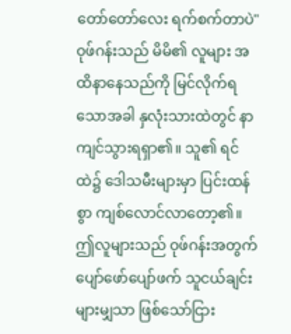တော်တော်လေး ရက်စက်တာပဲ"
ဝုဖ်ဂန်းသည် မိမိ၏ လူများ အထိနာနေသည်ကို မြင်လိုက်ရသောအခါ နှလုံးသားထဲတွင် နာကျင်သွားရရှာ၏။ သူ၏ ရင်ထဲ၌ ဒေါသမီးများမှာ ပြင်းထန်စွာ ကျစ်လောင်လာတော့၏။
ဤလူများသည် ဝုဖ်ဂန်းအတွက် ပျော်ဖော်ပျော်ဖက် သူငယ်ချင်းများမျှသာ ဖြစ်သော်ငြား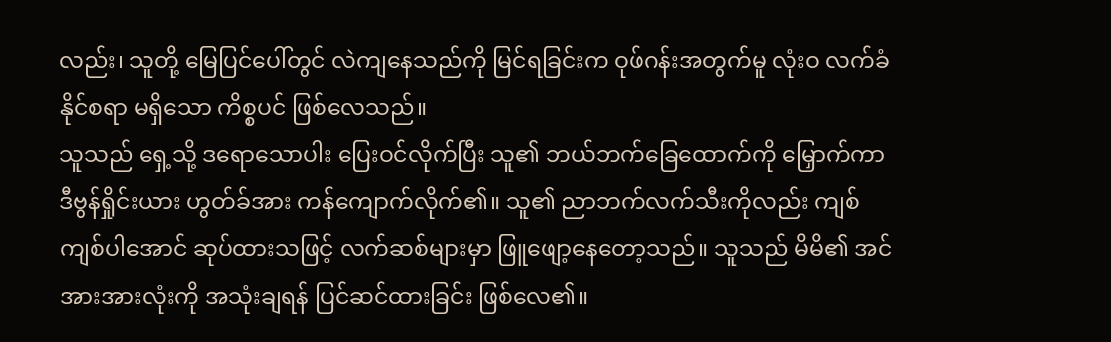လည်း၊ သူတို့ မြေပြင်ပေါ်တွင် လဲကျနေသည်ကို မြင်ရခြင်းက ဝုဖ်ဂန်းအတွက်မူ လုံးဝ လက်ခံနိုင်စရာ မရှိသော ကိစ္စပင် ဖြစ်လေသည်။
သူသည် ရှေ့သို့ ဒရောသောပါး ပြေးဝင်လိုက်ပြီး သူ၏ ဘယ်ဘက်ခြေထောက်ကို မြှောက်ကာ ဒီဗွန်ရှိုင်းယား ဟွတ်ခ်အား ကန်ကျောက်လိုက်၏။ သူ၏ ညာဘက်လက်သီးကိုလည်း ကျစ်ကျစ်ပါအောင် ဆုပ်ထားသဖြင့် လက်ဆစ်များမှာ ဖြူဖျော့နေတော့သည်။ သူသည် မိမိ၏ အင်အားအားလုံးကို အသုံးချရန် ပြင်ဆင်ထားခြင်း ဖြစ်လေ၏။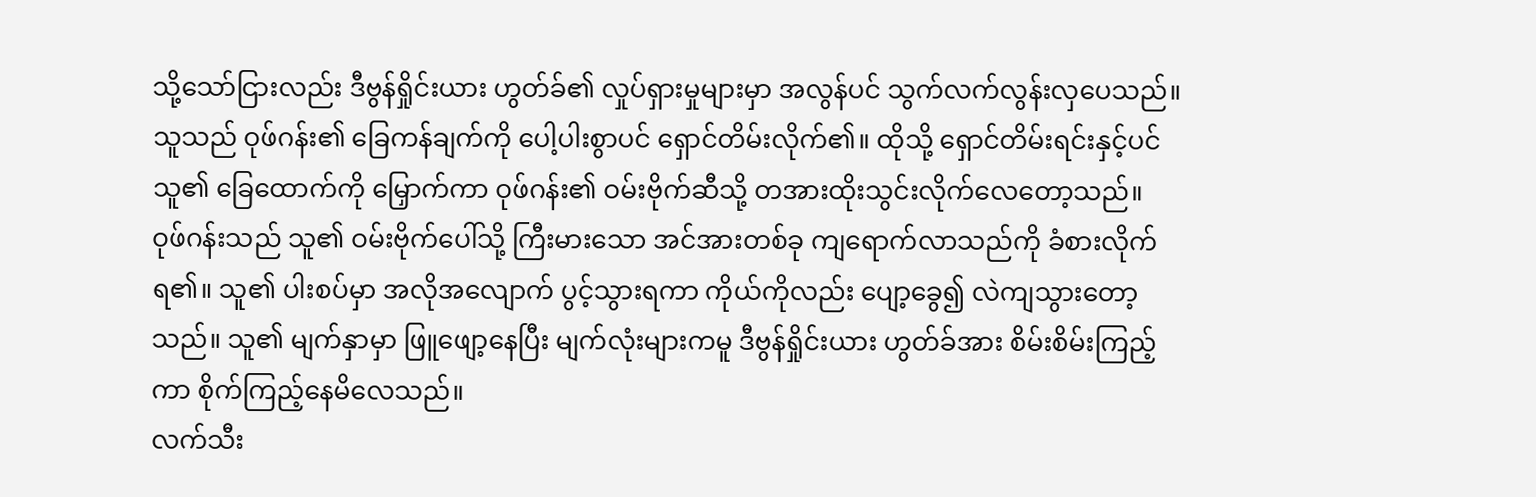သို့သော်ငြားလည်း ဒီဗွန်ရှိုင်းယား ဟွတ်ခ်၏ လှုပ်ရှားမှုများမှာ အလွန်ပင် သွက်လက်လွန်းလှပေသည်။ သူသည် ဝုဖ်ဂန်း၏ ခြေကန်ချက်ကို ပေါ့ပါးစွာပင် ရှောင်တိမ်းလိုက်၏။ ထိုသို့ ရှောင်တိမ်းရင်းနှင့်ပင် သူ၏ ခြေထောက်ကို မြှောက်ကာ ဝုဖ်ဂန်း၏ ဝမ်းဗိုက်ဆီသို့ တအားထိုးသွင်းလိုက်လေတော့သည်။
ဝုဖ်ဂန်းသည် သူ၏ ဝမ်းဗိုက်ပေါ်သို့ ကြီးမားသော အင်အားတစ်ခု ကျရောက်လာသည်ကို ခံစားလိုက်ရ၏။ သူ၏ ပါးစပ်မှာ အလိုအလျောက် ပွင့်သွားရကာ ကိုယ်ကိုလည်း ပျော့ခွေ၍ လဲကျသွားတော့သည်။ သူ၏ မျက်နှာမှာ ဖြူဖျော့နေပြီး မျက်လုံးများကမူ ဒီဗွန်ရှိုင်းယား ဟွတ်ခ်အား စိမ်းစိမ်းကြည့်ကာ စိုက်ကြည့်နေမိလေသည်။
လက်သီး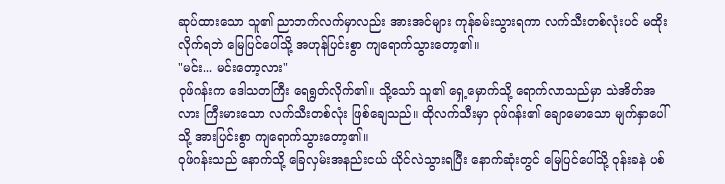ဆုပ်ထားသော သူ၏ ညာဘက်လက်မှာလည်း အားအင်များ ကုန်ခမ်းသွားရကာ လက်သီးတစ်လုံးပင် မထိုးလိုက်ရဘဲ မြေပြင်ပေါ်သို့ အဟုန်ပြင်းစွာ ကျရောက်သွားတော့၏။
"မင်း... မင်းတော့လား"
ဝုဖ်ဂန်းက ဒေါသတကြီး ရေရွတ်လိုက်၏။ သို့သော် သူ၏ ရှေ့မှောက်သို့ ရောက်လာသည်မှာ သဲအိတ်အလား ကြီးမားသော လက်သီးတစ်လုံး ဖြစ်ချေသည်။ ထိုလက်သီးမှာ ဝုဖ်ဂန်း၏ ချောမောသော မျက်နှာပေါ်သို့ အားပြင်းစွာ ကျရောက်သွားတော့၏။
ဝုဖ်ဂန်းသည် နောက်သို့ ခြေလှမ်းအနည်းငယ် ယိုင်လဲသွားရပြီး နောက်ဆုံးတွင် မြေပြင်ပေါ်သို့ ဝုန်းခနဲ ပစ်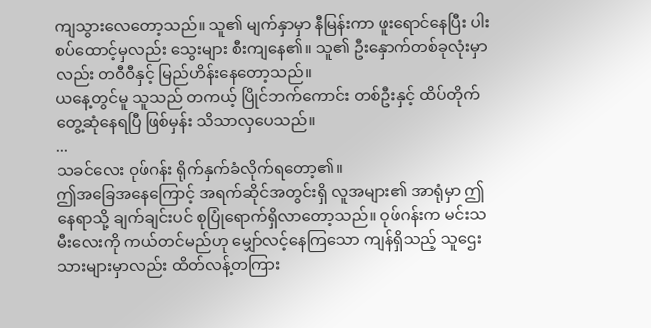ကျသွားလေတော့သည်။ သူ၏ မျက်နှာမှာ နီမြန်းကာ ဖူးရောင်နေပြီး ပါးစပ်ထောင့်မှလည်း သွေးများ စီးကျနေ၏။ သူ၏ ဦးနှောက်တစ်ခုလုံးမှာလည်း တဝီဝီနှင့် မြည်ဟိန်းနေတော့သည်။
ယနေ့တွင်မူ သူသည် တကယ့် ပြိုင်ဘက်ကောင်း တစ်ဦးနှင့် ထိပ်တိုက်တွေ့ဆုံနေရပြီ ဖြစ်မှန်း သိသာလှပေသည်။
...
သခင်လေး ဝုဖ်ဂန်း ရိုက်နှက်ခံလိုက်ရတော့၏။
ဤအခြေအနေကြောင့် အရက်ဆိုင်အတွင်းရှိ လူအများ၏ အာရုံမှာ ဤနေရာသို့ ချက်ချင်းပင် စုပြုံရောက်ရှိလာတော့သည်။ ဝုဖ်ဂန်းက မင်းသမီးလေးကို ကယ်တင်မည်ဟု မျှော်လင့်နေကြသော ကျန်ရှိသည့် သူဌေးသားများမှာလည်း ထိတ်လန့်တကြား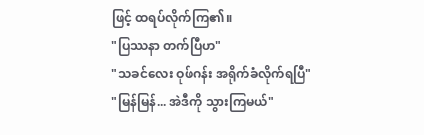ဖြင့် ထရပ်လိုက်ကြ၏။
"ပြဿနာ တက်ပြီဟ"
"သခင်လေး ဝုဖ်ဂန်း အရိုက်ခံလိုက်ရပြီ"
"မြန်မြန်... အဲဒီကို သွားကြမယ်"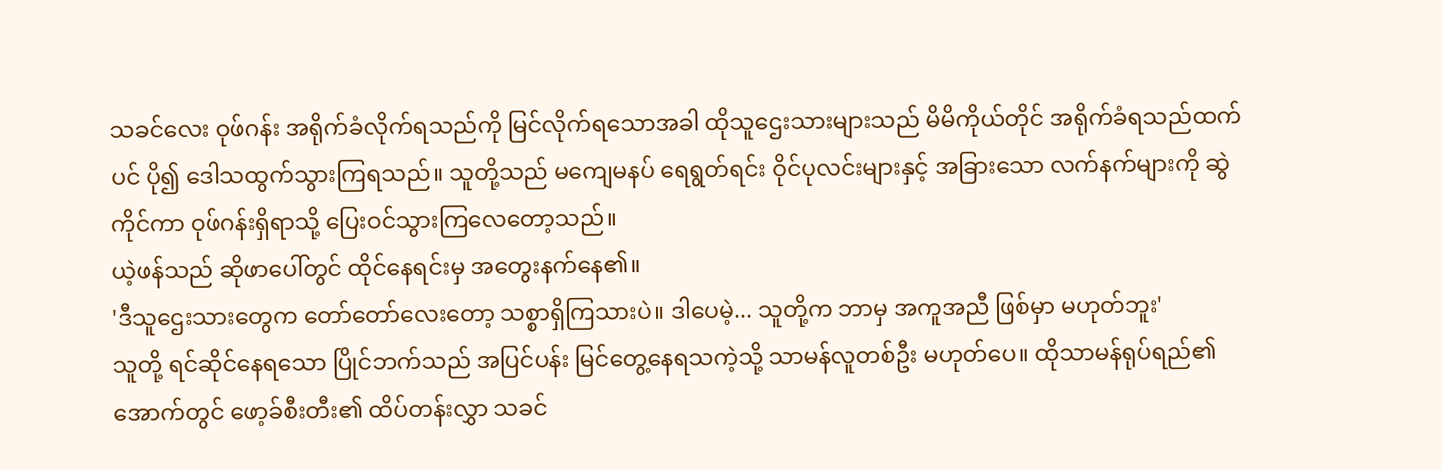သခင်လေး ဝုဖ်ဂန်း အရိုက်ခံလိုက်ရသည်ကို မြင်လိုက်ရသောအခါ ထိုသူဌေးသားများသည် မိမိကိုယ်တိုင် အရိုက်ခံရသည်ထက်ပင် ပို၍ ဒေါသထွက်သွားကြရသည်။ သူတို့သည် မကျေမနပ် ရေရွတ်ရင်း ဝိုင်ပုလင်းများနှင့် အခြားသော လက်နက်များကို ဆွဲကိုင်ကာ ဝုဖ်ဂန်းရှိရာသို့ ပြေးဝင်သွားကြလေတော့သည်။
ယဲ့ဖန်သည် ဆိုဖာပေါ်တွင် ထိုင်နေရင်းမှ အတွေးနက်နေ၏။
'ဒီသူဌေးသားတွေက တော်တော်လေးတော့ သစ္စာရှိကြသားပဲ။ ဒါပေမဲ့... သူတို့က ဘာမှ အကူအညီ ဖြစ်မှာ မဟုတ်ဘူး'
သူတို့ ရင်ဆိုင်နေရသော ပြိုင်ဘက်သည် အပြင်ပန်း မြင်တွေ့နေရသကဲ့သို့ သာမန်လူတစ်ဦး မဟုတ်ပေ။ ထိုသာမန်ရုပ်ရည်၏ အောက်တွင် ဖော့ခ်စီးတီး၏ ထိပ်တန်းလွှာ သခင်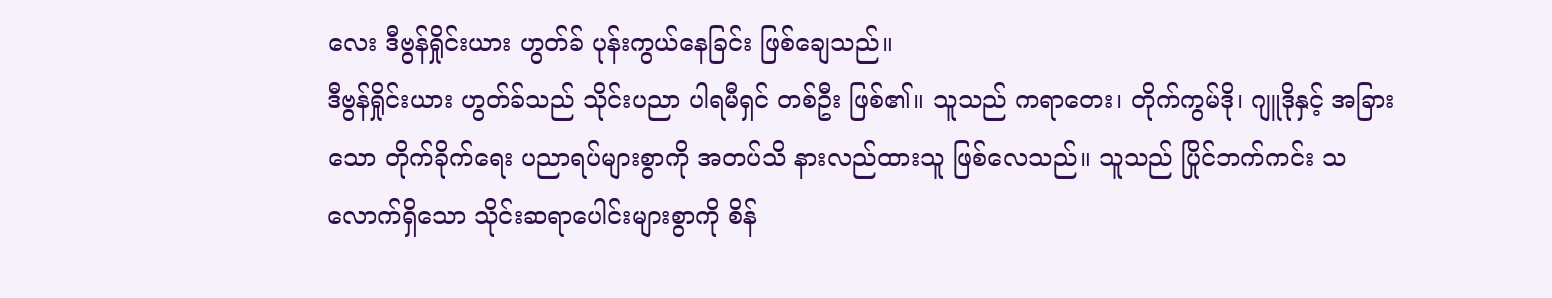လေး ဒီဗွန်ရှိုင်းယား ဟွတ်ခ် ပုန်းကွယ်နေခြင်း ဖြစ်ချေသည်။
ဒီဗွန်ရှိုင်းယား ဟွတ်ခ်သည် သိုင်းပညာ ပါရမီရှင် တစ်ဦး ဖြစ်၏။ သူသည် ကရာတေး၊ တိုက်ကွမ်ဒို၊ ဂျူဒိုနှင့် အခြားသော တိုက်ခိုက်ရေး ပညာရပ်များစွာကို အတပ်သိ နားလည်ထားသူ ဖြစ်လေသည်။ သူသည် ပြိုင်ဘက်ကင်း သလောက်ရှိသော သိုင်းဆရာပေါင်းများစွာကို စိန်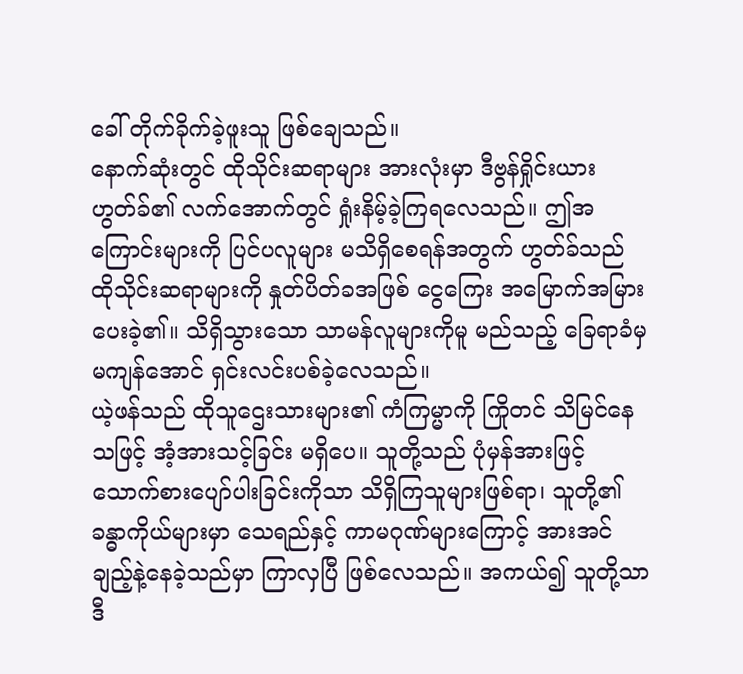ခေါ် တိုက်ခိုက်ခဲ့ဖူးသူ ဖြစ်ချေသည်။
နောက်ဆုံးတွင် ထိုသိုင်းဆရာများ အားလုံးမှာ ဒီဗွန်ရှိုင်းယား ဟွတ်ခ်၏ လက်အောက်တွင် ရှုံးနိမ့်ခဲ့ကြရလေသည်။ ဤအကြောင်းများကို ပြင်ပလူများ မသိရှိစေရန်အတွက် ဟွတ်ခ်သည် ထိုသိုင်းဆရာများကို နှုတ်ပိတ်ခအဖြစ် ငွေကြေး အမြောက်အမြား ပေးခဲ့၏။ သိရှိသွားသော သာမန်လူများကိုမူ မည်သည့် ခြေရာခံမှ မကျန်အောင် ရှင်းလင်းပစ်ခဲ့လေသည်။
ယဲ့ဖန်သည် ထိုသူဌေးသားများ၏ ကံကြမ္မာကို ကြိုတင် သိမြင်နေသဖြင့် အံ့အားသင့်ခြင်း မရှိပေ။ သူတို့သည် ပုံမှန်အားဖြင့် သောက်စားပျော်ပါးခြင်းကိုသာ သိရှိကြသူများဖြစ်ရာ၊ သူတို့၏ ခန္ဓာကိုယ်များမှာ သေရည်နှင့် ကာမဂုဏ်များကြောင့် အားအင် ချည့်နဲ့နေခဲ့သည်မှာ ကြာလှပြီ ဖြစ်လေသည်။ အကယ်၍ သူတို့သာ ဒီ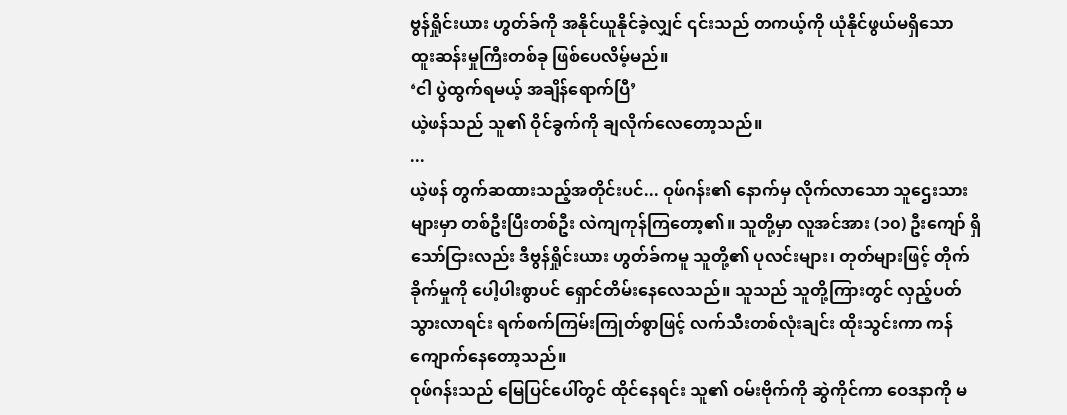ဗွန်ရှိုင်းယား ဟွတ်ခ်ကို အနိုင်ယူနိုင်ခဲ့လျှင် ၎င်းသည် တကယ့်ကို ယုံနိုင်ဖွယ်မရှိသော ထူးဆန်းမှုကြီးတစ်ခု ဖြစ်ပေလိမ့်မည်။
‘ငါ ပွဲထွက်ရမယ့် အချိန်ရောက်ပြီ’
ယဲ့ဖန်သည် သူ၏ ဝိုင်ခွက်ကို ချလိုက်လေတော့သည်။
...
ယဲ့ဖန် တွက်ဆထားသည့်အတိုင်းပင်... ဝုဖ်ဂန်း၏ နောက်မှ လိုက်လာသော သူဌေးသားများမှာ တစ်ဦးပြီးတစ်ဦး လဲကျကုန်ကြတော့၏။ သူတို့မှာ လူအင်အား (၁၀) ဦးကျော် ရှိသော်ငြားလည်း ဒီဗွန်ရှိုင်းယား ဟွတ်ခ်ကမူ သူတို့၏ ပုလင်းများ၊ တုတ်များဖြင့် တိုက်ခိုက်မှုကို ပေါ့ပါးစွာပင် ရှောင်တိမ်းနေလေသည်။ သူသည် သူတို့ကြားတွင် လှည့်ပတ်သွားလာရင်း ရက်စက်ကြမ်းကြုတ်စွာဖြင့် လက်သီးတစ်လုံးချင်း ထိုးသွင်းကာ ကန်ကျောက်နေတော့သည်။
ဝုဖ်ဂန်းသည် မြေပြင်ပေါ်တွင် ထိုင်နေရင်း သူ၏ ဝမ်းဗိုက်ကို ဆွဲကိုင်ကာ ဝေဒနာကို မ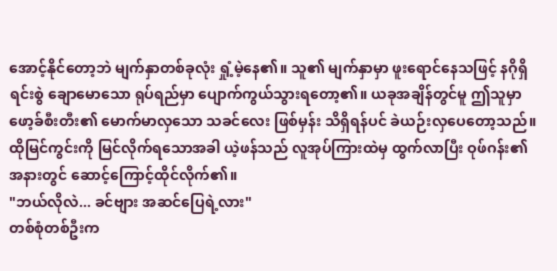အောင့်နိုင်တော့ဘဲ မျက်နှာတစ်ခုလုံး ရှုံ့မဲ့နေ၏။ သူ၏ မျက်နှာမှာ ဖူးရောင်နေသဖြင့် နဂိုရှိရင်းစွဲ ချောမောသော ရုပ်ရည်မှာ ပျောက်ကွယ်သွားရတော့၏။ ယခုအချိန်တွင်မူ ဤသူမှာ ဖော့ခ်စီးတီး၏ မောက်မာလှသော သခင်လေး ဖြစ်မှန်း သိရှိရန်ပင် ခဲယဉ်းလှပေတော့သည်။
ထိုမြင်ကွင်းကို မြင်လိုက်ရသောအခါ ယဲ့ဖန်သည် လူအုပ်ကြားထဲမှ ထွက်လာပြီး ဝုဖ်ဂန်း၏ အနားတွင် ဆောင့်ကြောင့်ထိုင်လိုက်၏။
"ဘယ်လိုလဲ... ခင်ဗျား အဆင်ပြေရဲ့လား"
တစ်စုံတစ်ဦးက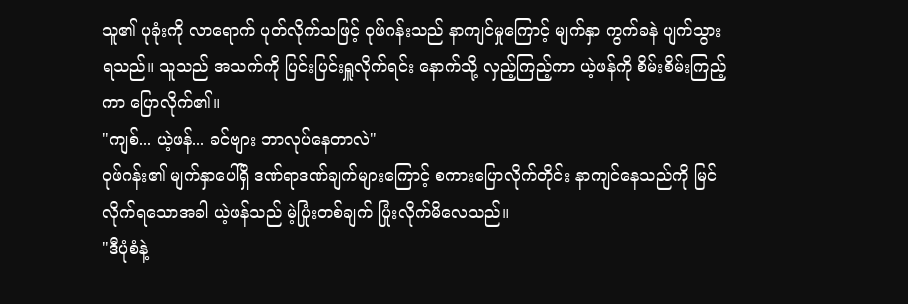သူ၏ ပုခုံးကို လာရောက် ပုတ်လိုက်သဖြင့် ဝုဖ်ဂန်းသည် နာကျင်မှုကြောင့် မျက်နှာ ကွက်ခနဲ ပျက်သွားရသည်။ သူသည် အသက်ကို ပြင်းပြင်းရှူလိုက်ရင်း နောက်သို့ လှည့်ကြည့်ကာ ယဲ့ဖန်ကို စိမ်းစိမ်းကြည့်ကာ ပြောလိုက်၏။
"ကျစ်... ယဲ့ဖန်... ခင်ဗျား ဘာလုပ်နေတာလဲ"
ဝုဖ်ဂန်း၏ မျက်နှာပေါ်ရှိ ဒဏ်ရာဒဏ်ချက်များကြောင့် စကားပြောလိုက်တိုင်း နာကျင်နေသည်ကို မြင်လိုက်ရသောအခါ ယဲ့ဖန်သည် မဲ့ပြုံးတစ်ချက် ပြုံးလိုက်မိလေသည်။
"ဒီပုံစံနဲ့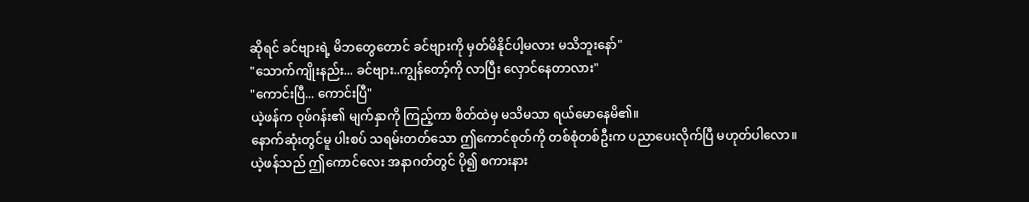ဆိုရင် ခင်ဗျားရဲ့ မိဘတွေတောင် ခင်ဗျားကို မှတ်မိနိုင်ပါ့မလား မသိဘူးနော်"
"သောက်ကျိုးနည်း... ခင်ဗျား..ကျွန်တော့်ကို လာပြီး လှောင်နေတာလား"
"ကောင်းပြီ... ကောင်းပြီ"
ယဲ့ဖန်က ဝုဖ်ဂန်း၏ မျက်နှာကို ကြည့်ကာ စိတ်ထဲမှ မသိမသာ ရယ်မောနေမိ၏။
နောက်ဆုံးတွင်မူ ပါးစပ် သရမ်းတတ်သော ဤကောင်စုတ်ကို တစ်စုံတစ်ဦးက ပညာပေးလိုက်ပြီ မဟုတ်ပါလော။
ယဲ့ဖန်သည် ဤကောင်လေး အနာဂတ်တွင် ပို၍ စကားနား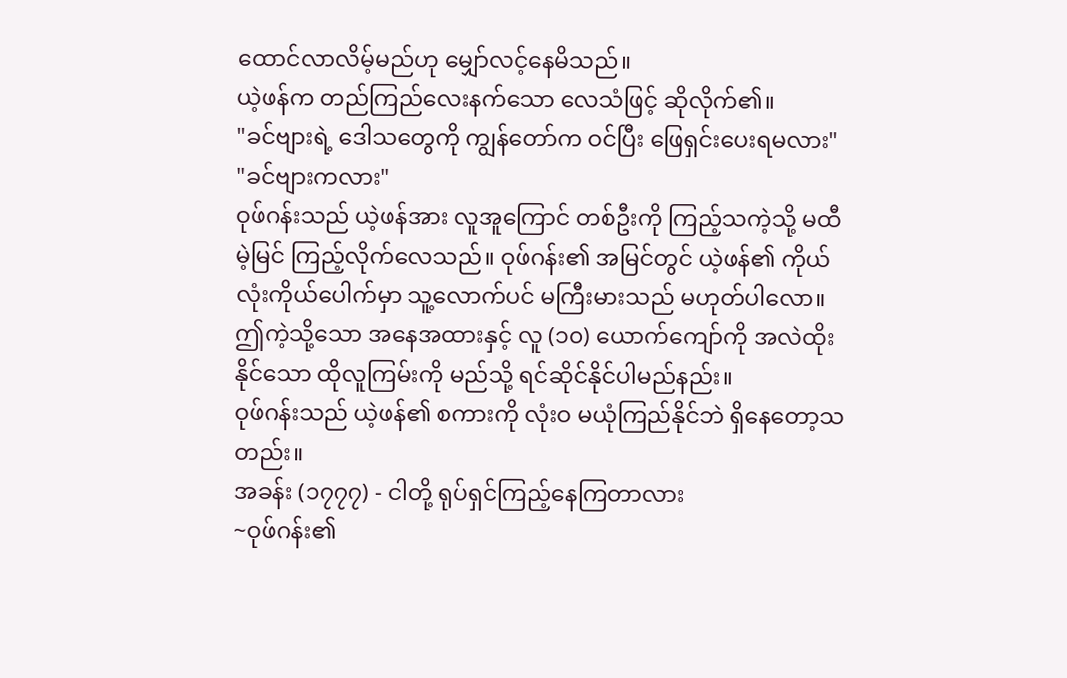ထောင်လာလိမ့်မည်ဟု မျှော်လင့်နေမိသည်။
ယဲ့ဖန်က တည်ကြည်လေးနက်သော လေသံဖြင့် ဆိုလိုက်၏။
"ခင်ဗျားရဲ့ ဒေါသတွေကို ကျွန်တော်က ဝင်ပြီး ဖြေရှင်းပေးရမလား"
"ခင်ဗျားကလား"
ဝုဖ်ဂန်းသည် ယဲ့ဖန်အား လူအူကြောင် တစ်ဦးကို ကြည့်သကဲ့သို့ မထီမဲ့မြင် ကြည့်လိုက်လေသည်။ ဝုဖ်ဂန်း၏ အမြင်တွင် ယဲ့ဖန်၏ ကိုယ်လုံးကိုယ်ပေါက်မှာ သူ့လောက်ပင် မကြီးမားသည် မဟုတ်ပါလော။
ဤကဲ့သို့သော အနေအထားနှင့် လူ (၁၀) ယောက်ကျော်ကို အလဲထိုးနိုင်သော ထိုလူကြမ်းကို မည်သို့ ရင်ဆိုင်နိုင်ပါမည်နည်း။
ဝုဖ်ဂန်းသည် ယဲ့ဖန်၏ စကားကို လုံးဝ မယုံကြည်နိုင်ဘဲ ရှိနေတော့သတည်း။
အခန်း (၁၇၇၇) - ငါတို့ ရုပ်ရှင်ကြည့်နေကြတာလား
~ဝုဖ်ဂန်း၏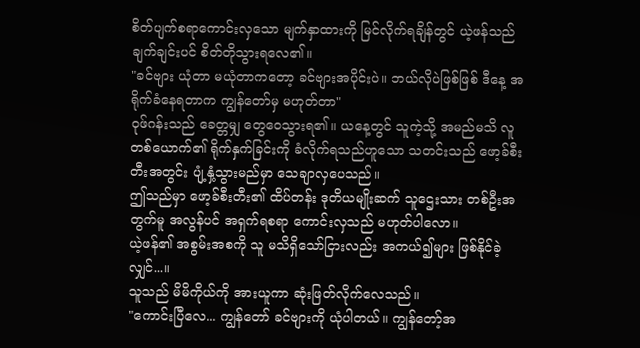စိတ်ပျက်စရာကောင်းလှသော မျက်နှာထားကို မြင်လိုက်ရချိန်တွင် ယဲ့ဖန်သည် ချက်ချင်းပင် စိတ်တိုသွားရလေ၏။
"ခင်ဗျား ယုံတာ မယုံတာကတော့ ခင်ဗျားအပိုင်းပဲ။ ဘယ်လိုပဲဖြစ်ဖြစ် ဒီနေ့ အရိုက်ခံနေရတာက ကျွန်တော်မှ မဟုတ်တာ"
ဝုဖ်ဂန်းသည် ခေတ္တမျှ တွေဝေသွားရ၏။ ယနေ့တွင် သူကဲ့သို့ အမည်မသိ လူတစ်ယောက်၏ ရိုက်နှက်ခြင်းကို ခံလိုက်ရသည်ဟူသော သတင်းသည် ဖော့ခ်စီးတီးအတွင်း ပျံ့နှံ့သွားမည်မှာ သေချာလှပေသည်။
ဤသည်မှာ ဖော့ခ်စီးတီး၏ ထိပ်တန်း ဒုတိယမျိုးဆက် သူဌေးသား တစ်ဦးအတွက်မူ အလွန်ပင် အရှက်ရစရာ ကောင်းလှသည် မဟုတ်ပါလော။
ယဲ့ဖန်၏ အစွမ်းအစကို သူ မသိရှိသော်ငြားလည်း အကယ်၍များ ဖြစ်နိုင်ခဲ့လျှင်...။
သူသည် မိမိကိုယ်ကို အားယူကာ ဆုံးဖြတ်လိုက်လေသည်။
"ကောင်းပြီလေ... ကျွန်တော် ခင်ဗျားကို ယုံပါတယ်။ ကျွန်တော့်အ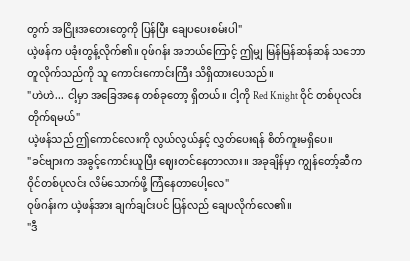တွက် အငြိုးအတေးတွေကို ပြန်ပြီး ချေပပေးစမ်းပါ"
ယဲ့ဖန်က ပခုံးတွန့်လိုက်၏။ ဝုဖ်ဂန်း အဘယ်ကြောင့် ဤမျှ မြန်မြန်ဆန်ဆန် သဘောတူလိုက်သည်ကို သူ ကောင်းကောင်းကြီး သိရှိထားပေသည်။
"ဟဲဟဲ... ငါ့မှာ အခြေအနေ တစ်ခုတော့ ရှိတယ်။ ငါ့ကို Red Knight ဝိုင် တစ်ပုလင်း တိုက်ရမယ်"
ယဲ့ဖန်သည် ဤကောင်လေးကို လွယ်လွယ်နှင့် လွှတ်ပေးရန် စိတ်ကူးမရှိပေ။
"ခင်ဗျားက အခွင့်ကောင်းယူပြီး ဈေးတင်နေတာလား။ အခုချိန်မှာ ကျွန်တော့်ဆီက ဝိုင်တစ်ပုလင်း လိမ်သောက်ဖို့ ကြံနေတာပေါ့လေ"
ဝုဖ်ဂန်းက ယဲ့ဖန်အား ချက်ချင်းပင် ပြန်လည် ချေပလိုက်လေ၏။
"ဒီ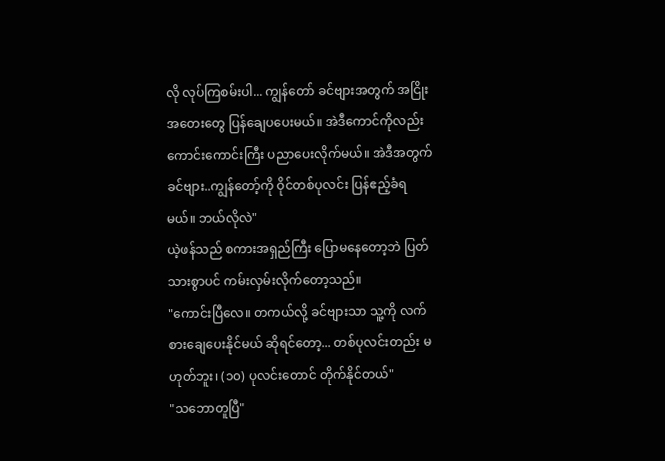လို လုပ်ကြစမ်းပါ... ကျွန်တော် ခင်ဗျားအတွက် အငြိုးအတေးတွေ ပြန်ချေပပေးမယ်။ အဲဒီကောင်ကိုလည်း ကောင်းကောင်းကြီး ပညာပေးလိုက်မယ်။ အဲဒီအတွက် ခင်ဗျား..ကျွန်တော့်ကို ဝိုင်တစ်ပုလင်း ပြန်ဧည့်ခံရမယ်။ ဘယ်လိုလဲ"
ယဲ့ဖန်သည် စကားအရှည်ကြီး ပြောမနေတော့ဘဲ ပြတ်သားစွာပင် ကမ်းလှမ်းလိုက်တော့သည်။
"ကောင်းပြီလေ။ တကယ်လို့ ခင်ဗျားသာ သူ့ကို လက်စားချေပေးနိုင်မယ် ဆိုရင်တော့... တစ်ပုလင်းတည်း မဟုတ်ဘူး၊ (၁၀) ပုလင်းတောင် တိုက်နိုင်တယ်"
"သဘောတူပြီ"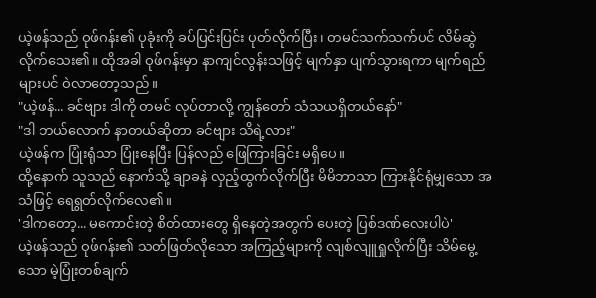ယဲ့ဖန်သည် ဝုဖ်ဂန်း၏ ပုခုံးကို ခပ်ပြင်းပြင်း ပုတ်လိုက်ပြီး၊ တမင်သက်သက်ပင် လိမ်ဆွဲလိုက်သေး၏။ ထိုအခါ ဝုဖ်ဂန်းမှာ နာကျင်လွန်းသဖြင့် မျက်နှာ ပျက်သွားရကာ မျက်ရည်များပင် ဝဲလာတော့သည်။
"ယဲ့ဖန်... ခင်ဗျား ဒါကို တမင် လုပ်တာလို့ ကျွန်တော် သံသယရှိတယ်နော်"
"ဒါ ဘယ်လောက် နာတယ်ဆိုတာ ခင်ဗျား သိရဲ့လား"
ယဲ့ဖန်က ပြုံးရုံသာ ပြုံးနေပြီး ပြန်လည် ဖြေကြားခြင်း မရှိပေ။
ထို့နောက် သူသည် နောက်သို့ ချာခနဲ လှည့်ထွက်လိုက်ပြီး မိမိဘာသာ ကြားနိုင်ရုံမျှသော အသံဖြင့် ရေရွတ်လိုက်လေ၏။
'ဒါကတော့... မကောင်းတဲ့ စိတ်ထားတွေ ရှိနေတဲ့အတွက် ပေးတဲ့ ပြစ်ဒဏ်လေးပါပဲ'
ယဲ့ဖန်သည် ဝုဖ်ဂန်း၏ သတ်ဖြတ်လိုသော အကြည့်များကို လျစ်လျူရှုလိုက်ပြီး သိမ်မွေ့သော မဲ့ပြုံးတစ်ချက်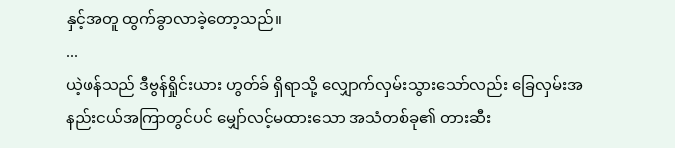နှင့်အတူ ထွက်ခွာလာခဲ့တော့သည်။
...
ယဲ့ဖန်သည် ဒီဗွန်ရှိုင်းယား ဟွတ်ခ် ရှိရာသို့ လျှောက်လှမ်းသွားသော်လည်း ခြေလှမ်းအနည်းငယ်အကြာတွင်ပင် မျှော်လင့်မထားသော အသံတစ်ခု၏ တားဆီး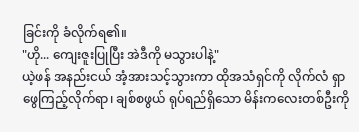ခြင်းကို ခံလိုက်ရ၏။
"ဟို... ကျေးဇူးပြုပြီး အဲဒီကို မသွားပါနဲ့"
ယဲ့ဖန် အနည်းငယ် အံ့အားသင့်သွားကာ ထိုအသံရှင်ကို လိုက်လံ ရှာဖွေကြည့်လိုက်ရာ၊ ချစ်စဖွယ် ရုပ်ရည်ရှိသော မိန်းကလေးတစ်ဦးကို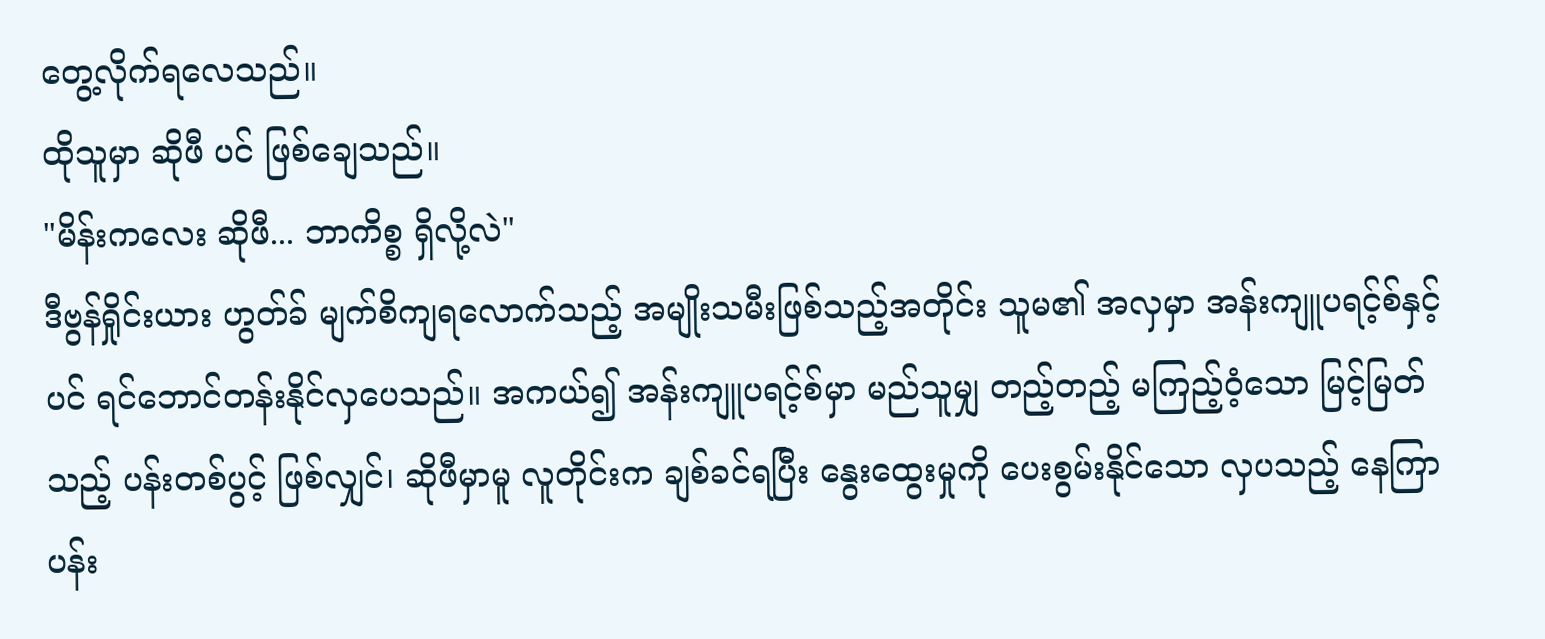တွေ့လိုက်ရလေသည်။
ထိုသူမှာ ဆိုဖီ ပင် ဖြစ်ချေသည်။
"မိန်းကလေး ဆိုဖီ... ဘာကိစ္စ ရှိလို့လဲ"
ဒီဗွန်ရှိုင်းယား ဟွတ်ခ် မျက်စိကျရလောက်သည့် အမျိုးသမီးဖြစ်သည့်အတိုင်း သူမ၏ အလှမှာ အန်းကျူပရင့်စ်နှင့်ပင် ရင်ဘောင်တန်းနိုင်လှပေသည်။ အကယ်၍ အန်းကျူပရင့်စ်မှာ မည်သူမျှ တည့်တည့် မကြည့်ဝံ့သော မြင့်မြတ်သည့် ပန်းတစ်ပွင့် ဖြစ်လျှင်၊ ဆိုဖီမှာမူ လူတိုင်းက ချစ်ခင်ရပြီး နွေးထွေးမှုကို ပေးစွမ်းနိုင်သော လှပသည့် နေကြာပန်း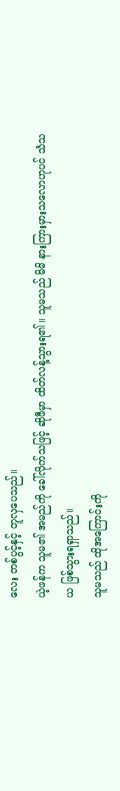လေး တစ်ပွင့်နှင့် တူလှပေသည်။
ယဲ့ဖန်က သူမ၏ အမည်ကို ခေါ်လိုက်သဖြင့် ဆိုဖီမှာ ထိတ်လန့်သွားရ၏။ သူမသည် မိမိ နားကြားမှားသလောဟုပင် သံသယ ဖြစ်သွားရရှာသည်။
သူမသည် ထိုအကြောင်းကို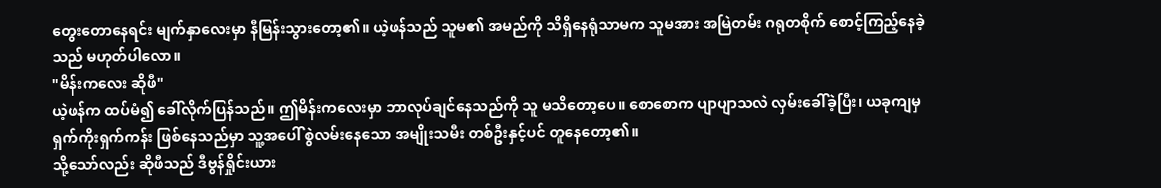တွေးတောနေရင်း မျက်နှာလေးမှာ နီမြန်းသွားတော့၏။ ယဲ့ဖန်သည် သူမ၏ အမည်ကို သိရှိနေရုံသာမက သူမအား အမြဲတမ်း ဂရုတစိုက် စောင့်ကြည့်နေခဲ့သည် မဟုတ်ပါလော။
"မိန်းကလေး ဆိုဖီ"
ယဲ့ဖန်က ထပ်မံ၍ ခေါ်လိုက်ပြန်သည်။ ဤမိန်းကလေးမှာ ဘာလုပ်ချင်နေသည်ကို သူ မသိတော့ပေ။ စောစောက ပျာပျာသလဲ လှမ်းခေါ်ခဲ့ပြီး၊ ယခုကျမှ ရှက်ကိုးရှက်ကန်း ဖြစ်နေသည်မှာ သူ့အပေါ် စွဲလမ်းနေသော အမျိုးသမီး တစ်ဦးနှင့်ပင် တူနေတော့၏။
သို့သော်လည်း ဆိုဖီသည် ဒီဗွန်ရှိုင်းယား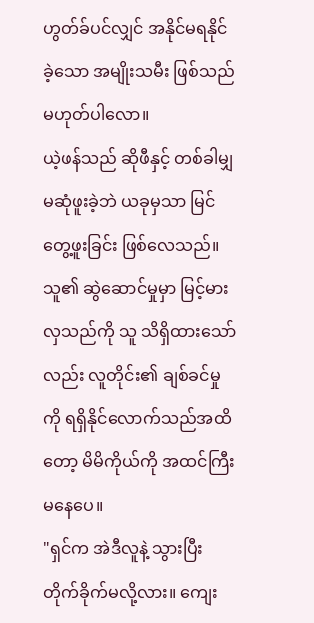ဟွတ်ခ်ပင်လျှင် အနိုင်မရနိုင်ခဲ့သော အမျိုးသမီး ဖြစ်သည် မဟုတ်ပါလော။
ယဲ့ဖန်သည် ဆိုဖီနှင့် တစ်ခါမျှ မဆုံဖူးခဲ့ဘဲ ယခုမှသာ မြင်တွေ့ဖူးခြင်း ဖြစ်လေသည်။ သူ၏ ဆွဲဆောင်မှုမှာ မြင့်မားလှသည်ကို သူ သိရှိထားသော်လည်း လူတိုင်း၏ ချစ်ခင်မှုကို ရရှိနိုင်လောက်သည်အထိတော့ မိမိကိုယ်ကို အထင်ကြီးမနေပေ။
"ရှင်က အဲဒီလူနဲ့ သွားပြီး တိုက်ခိုက်မလို့လား။ ကျေး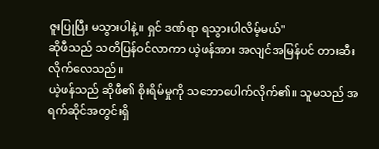ဇူးပြုပြီး မသွားပါနဲ့။ ရှင် ဒဏ်ရာ ရသွားပါလိမ့်မယ်"
ဆိုဖီသည် သတိပြန်ဝင်လာကာ ယဲ့ဖန်အား အလျင်အမြန်ပင် တားဆီးလိုက်လေသည်။
ယဲ့ဖန်သည် ဆိုဖီ၏ စိုးရိမ်မှုကို သဘောပေါက်လိုက်၏။ သူမသည် အရက်ဆိုင်အတွင်းရှိ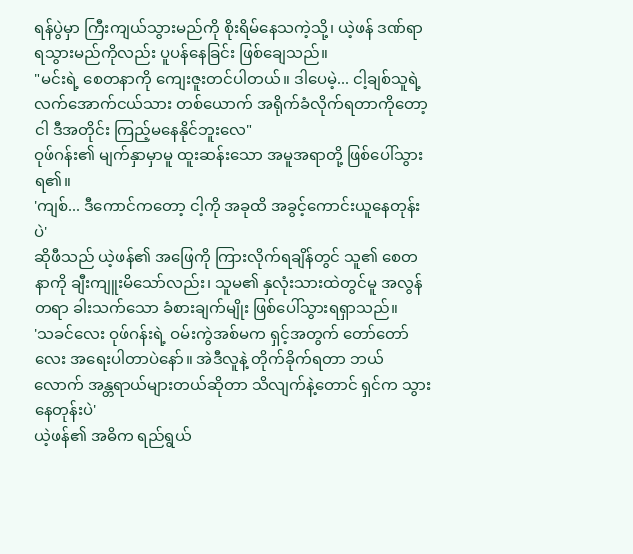ရန်ပွဲမှာ ကြီးကျယ်သွားမည်ကို စိုးရိမ်နေသကဲ့သို့၊ ယဲ့ဖန် ဒဏ်ရာ ရသွားမည်ကိုလည်း ပူပန်နေခြင်း ဖြစ်ချေသည်။
"မင်းရဲ့ စေတနာကို ကျေးဇူးတင်ပါတယ်။ ဒါပေမဲ့... ငါ့ချစ်သူရဲ့ လက်အောက်ငယ်သား တစ်ယောက် အရိုက်ခံလိုက်ရတာကိုတော့ ငါ ဒီအတိုင်း ကြည့်မနေနိုင်ဘူးလေ"
ဝုဖ်ဂန်း၏ မျက်နှာမှာမူ ထူးဆန်းသော အမူအရာတို့ ဖြစ်ပေါ်သွားရ၏။
'ကျစ်... ဒီကောင်ကတော့ ငါ့ကို အခုထိ အခွင့်ကောင်းယူနေတုန်းပဲ'
ဆိုဖီသည် ယဲ့ဖန်၏ အဖြေကို ကြားလိုက်ရချိန်တွင် သူ၏ စေတနာကို ချီးကျူးမိသော်လည်း၊ သူမ၏ နှလုံးသားထဲတွင်မူ အလွန်တရာ ခါးသက်သော ခံစားချက်မျိုး ဖြစ်ပေါ်သွားရရှာသည်။
'သခင်လေး ဝုဖ်ဂန်းရဲ့ ဝမ်းကွဲအစ်မက ရှင့်အတွက် တော်တော်လေး အရေးပါတာပဲနော်။ အဲဒီလူနဲ့ တိုက်ခိုက်ရတာ ဘယ်လောက် အန္တရာယ်များတယ်ဆိုတာ သိလျက်နဲ့တောင် ရှင်က သွားနေတုန်းပဲ'
ယဲ့ဖန်၏ အဓိက ရည်ရွယ်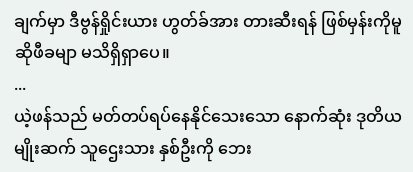ချက်မှာ ဒီဗွန်ရှိုင်းယား ဟွတ်ခ်အား တားဆီးရန် ဖြစ်မှန်းကိုမူ ဆိုဖီခမျာ မသိရှိရှာပေ။
...
ယဲ့ဖန်သည် မတ်တပ်ရပ်နေနိုင်သေးသော နောက်ဆုံး ဒုတိယမျိုးဆက် သူဌေးသား နှစ်ဦးကို ဘေး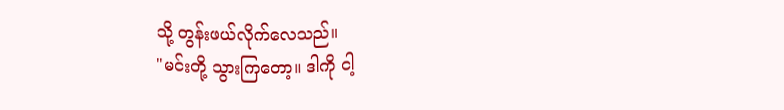သို့ တွန်းဖယ်လိုက်လေသည်။
"မင်းတို့ သွားကြတော့။ ဒါကို ငါ့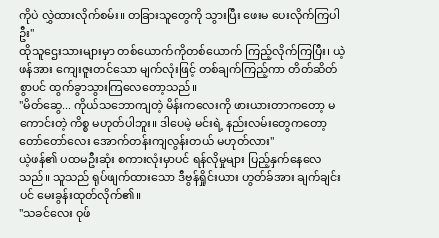ကိုပဲ လွှဲထားလိုက်စမ်း။ တခြားသူတွေကို သွားပြီး ဖေးမ ပေးလိုက်ကြပါဦး"
ထိုသူဌေးသားများမှာ တစ်ယောက်ကိုတစ်ယောက် ကြည့်လိုက်ကြပြီး၊ ယဲ့ဖန်အား ကျေးဇူးတင်သော မျက်လုံးဖြင့် တစ်ချက်ကြည့်ကာ တိတ်ဆိတ်စွာပင် ထွက်ခွာသွားကြလေတော့သည်။
"မိတ်ဆွေ... ကိုယ်သဘောကျတဲ့ မိန်းကလေးကို ဖားယားတာကတော့ မကောင်းတဲ့ ကိစ္စ မဟုတ်ပါဘူး။ ဒါပေမဲ့ မင်းရဲ့ နည်းလမ်းတွေကတော့ တော်တော်လေး အောက်တန်းကျလွန်းတယ် မဟုတ်လား"
ယဲ့ဖန်၏ ပထမဦးဆုံး စကားလုံးမှာပင် ရန်လိုမှုများ ပြည့်နှက်နေလေသည်။ သူသည် ရုပ်ဖျက်ထားသော ဒီဗွန်ရှိုင်းယား ဟွတ်ခ်အား ချက်ချင်းပင် မေးခွန်းထုတ်လိုက်၏။
"သခင်လေး ဝုဖ်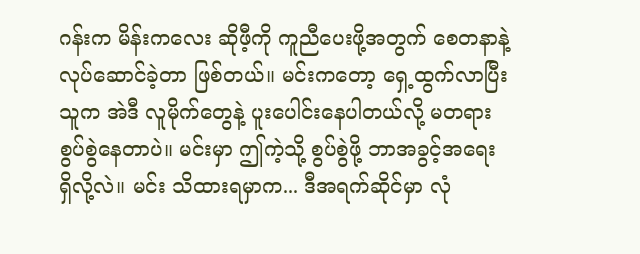ဂန်းက မိန်းကလေး ဆိုဖီ့ကို ကူညီပေးဖို့အတွက် စေတနာနဲ့ လုပ်ဆောင်ခဲ့တာ ဖြစ်တယ်။ မင်းကတော့ ရှေ့ထွက်လာပြီး သူက အဲဒီ လူမိုက်တွေနဲ့ ပူးပေါင်းနေပါတယ်လို့ မတရား စွပ်စွဲနေတာပဲ။ မင်းမှာ ဤကဲ့သို့ စွပ်စွဲဖို့ ဘာအခွင့်အရေး ရှိလို့လဲ။ မင်း သိထားရမှာက... ဒီအရက်ဆိုင်မှာ လုံ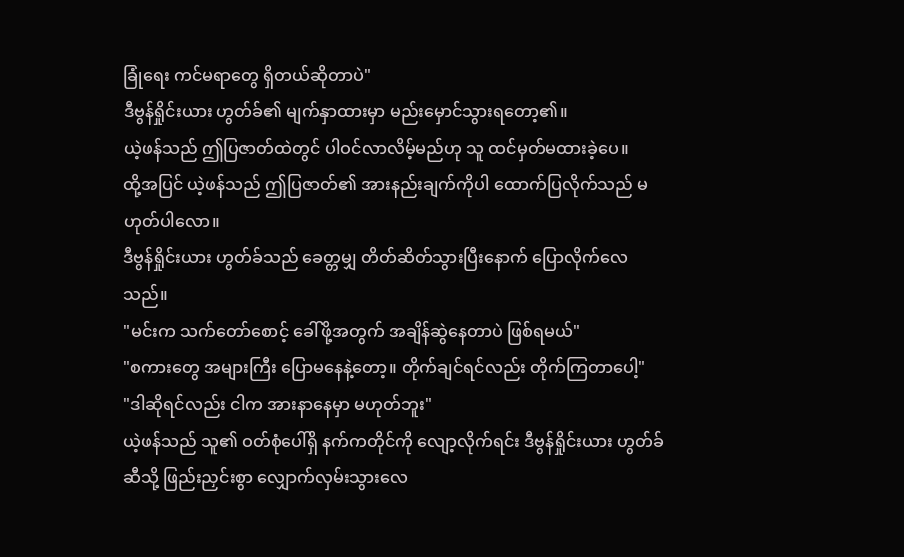ခြုံရေး ကင်မရာတွေ ရှိတယ်ဆိုတာပဲ"
ဒီဗွန်ရှိုင်းယား ဟွတ်ခ်၏ မျက်နှာထားမှာ မည်းမှောင်သွားရတော့၏။
ယဲ့ဖန်သည် ဤပြဇာတ်ထဲတွင် ပါဝင်လာလိမ့်မည်ဟု သူ ထင်မှတ်မထားခဲ့ပေ။
ထို့အပြင် ယဲ့ဖန်သည် ဤပြဇာတ်၏ အားနည်းချက်ကိုပါ ထောက်ပြလိုက်သည် မဟုတ်ပါလော။
ဒီဗွန်ရှိုင်းယား ဟွတ်ခ်သည် ခေတ္တမျှ တိတ်ဆိတ်သွားပြီးနောက် ပြောလိုက်လေသည်။
"မင်းက သက်တော်စောင့် ခေါ်ဖို့အတွက် အချိန်ဆွဲနေတာပဲ ဖြစ်ရမယ်"
"စကားတွေ အများကြီး ပြောမနေနဲ့တော့။ တိုက်ချင်ရင်လည်း တိုက်ကြတာပေါ့"
"ဒါဆိုရင်လည်း ငါက အားနာနေမှာ မဟုတ်ဘူး"
ယဲ့ဖန်သည် သူ၏ ဝတ်စုံပေါ်ရှိ နက်ကတိုင်ကို လျော့လိုက်ရင်း ဒီဗွန်ရှိုင်းယား ဟွတ်ခ်ဆီသို့ ဖြည်းညှင်းစွာ လျှောက်လှမ်းသွားလေ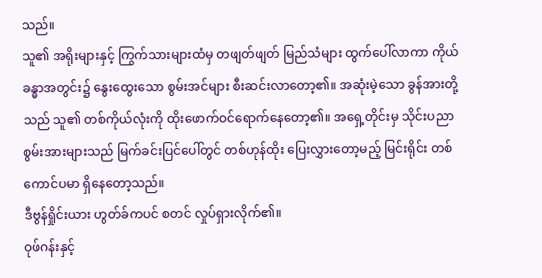သည်။
သူ၏ အရိုးများနှင့် ကြွက်သားများထံမှ တဖျတ်ဖျတ် မြည်သံများ ထွက်ပေါ်လာကာ ကိုယ်ခန္ဓာအတွင်း၌ နွေးထွေးသော စွမ်းအင်များ စီးဆင်းလာတော့၏။ အဆုံးမဲ့သော ခွန်အားတို့သည် သူ၏ တစ်ကိုယ်လုံးကို ထိုးဖောက်ဝင်ရောက်နေတော့၏။ အရှေ့တိုင်းမှ သိုင်းပညာ စွမ်းအားများသည် မြက်ခင်းပြင်ပေါ်တွင် တစ်ဟုန်ထိုး ပြေးလွှားတော့မည့် မြင်းရိုင်း တစ်ကောင်ပမာ ရှိနေတော့သည်။
ဒီဗွန်ရှိုင်းယား ဟွတ်ခ်ကပင် စတင် လှုပ်ရှားလိုက်၏။
ဝုဖ်ဂန်းနှင့်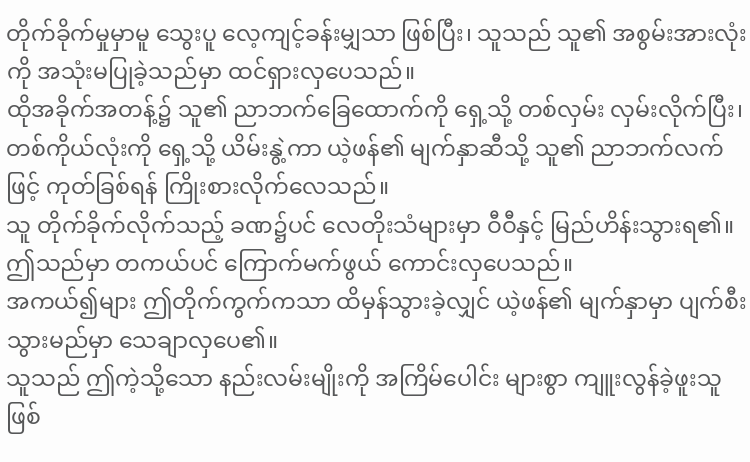တိုက်ခိုက်မှုမှာမူ သွေးပူ လေ့ကျင့်ခန်းမျှသာ ဖြစ်ပြီး၊ သူသည် သူ၏ အစွမ်းအားလုံးကို အသုံးမပြုခဲ့သည်မှာ ထင်ရှားလှပေသည်။
ထိုအခိုက်အတန့်၌ သူ၏ ညာဘက်ခြေထောက်ကို ရှေ့သို့ တစ်လှမ်း လှမ်းလိုက်ပြီး၊ တစ်ကိုယ်လုံးကို ရှေ့သို့ ယိမ်းနွဲ့ကာ ယဲ့ဖန်၏ မျက်နှာဆီသို့ သူ၏ ညာဘက်လက်ဖြင့် ကုတ်ခြစ်ရန် ကြိုးစားလိုက်လေသည်။
သူ တိုက်ခိုက်လိုက်သည့် ခဏ၌ပင် လေတိုးသံများမှာ ဝီဝီနှင့် မြည်ဟိန်းသွားရ၏။
ဤသည်မှာ တကယ်ပင် ကြောက်မက်ဖွယ် ကောင်းလှပေသည်။
အကယ်၍များ ဤတိုက်ကွက်ကသာ ထိမှန်သွားခဲ့လျှင် ယဲ့ဖန်၏ မျက်နှာမှာ ပျက်စီးသွားမည်မှာ သေချာလှပေ၏။
သူသည် ဤကဲ့သို့သော နည်းလမ်းမျိုးကို အကြိမ်ပေါင်း များစွာ ကျူးလွန်ခဲ့ဖူးသူ ဖြစ်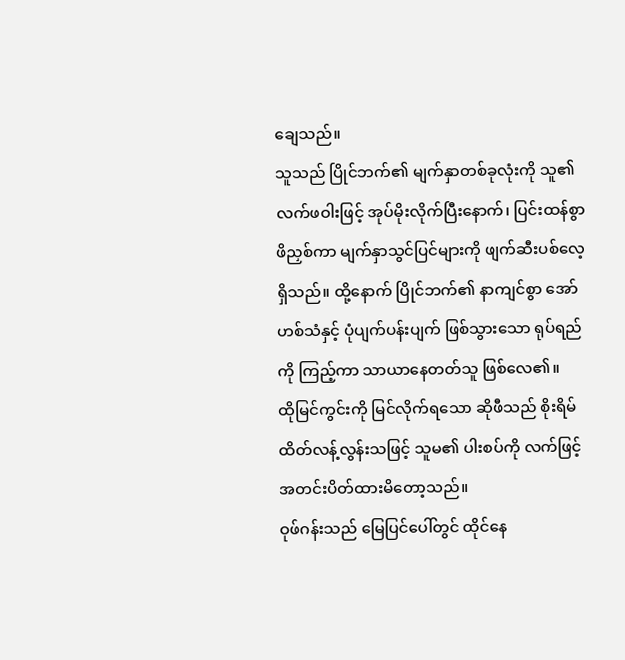ချေသည်။
သူသည် ပြိုင်ဘက်၏ မျက်နှာတစ်ခုလုံးကို သူ၏ လက်ဖဝါးဖြင့် အုပ်မိုးလိုက်ပြီးနောက်၊ ပြင်းထန်စွာ ဖိညှစ်ကာ မျက်နှာသွင်ပြင်များကို ဖျက်ဆီးပစ်လေ့ ရှိသည်။ ထို့နောက် ပြိုင်ဘက်၏ နာကျင်စွာ အော်ဟစ်သံနှင့် ပုံပျက်ပန်းပျက် ဖြစ်သွားသော ရုပ်ရည်ကို ကြည့်ကာ သာယာနေတတ်သူ ဖြစ်လေ၏။
ထိုမြင်ကွင်းကို မြင်လိုက်ရသော ဆိုဖီသည် စိုးရိမ်ထိတ်လန့်လွန်းသဖြင့် သူမ၏ ပါးစပ်ကို လက်ဖြင့် အတင်းပိတ်ထားမိတော့သည်။
ဝုဖ်ဂန်းသည် မြေပြင်ပေါ်တွင် ထိုင်နေ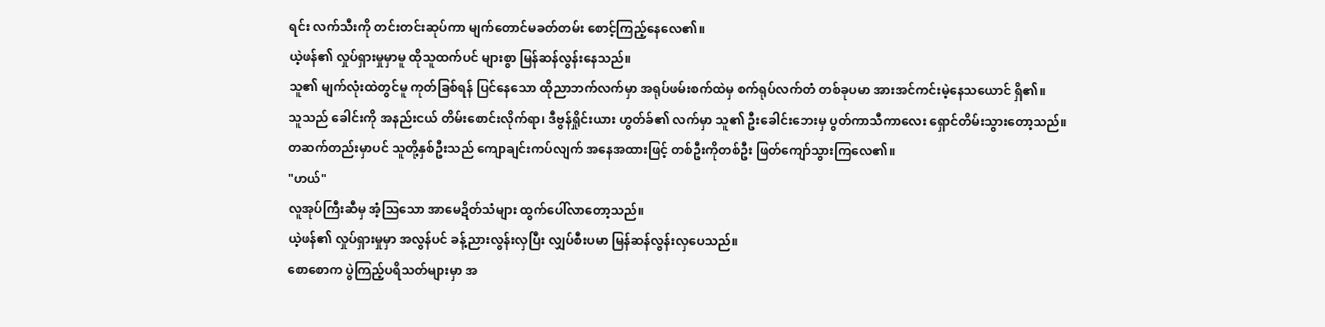ရင်း လက်သီးကို တင်းတင်းဆုပ်ကာ မျက်တောင်မခတ်တမ်း စောင့်ကြည့်နေလေ၏။
ယဲ့ဖန်၏ လှုပ်ရှားမှုမှာမူ ထိုသူထက်ပင် များစွာ မြန်ဆန်လွန်းနေသည်။
သူ၏ မျက်လုံးထဲတွင်မူ ကုတ်ခြစ်ရန် ပြင်နေသော ထိုညာဘက်လက်မှာ အရုပ်ဖမ်းစက်ထဲမှ စက်ရုပ်လက်တံ တစ်ခုပမာ အားအင်ကင်းမဲ့နေသယောင် ရှိ၏။
သူသည် ခေါင်းကို အနည်းငယ် တိမ်းစောင်းလိုက်ရာ၊ ဒီဗွန်ရှိုင်းယား ဟွတ်ခ်၏ လက်မှာ သူ၏ ဦးခေါင်းဘေးမှ ပွတ်ကာသီကာလေး ရှောင်တိမ်းသွားတော့သည်။
တဆက်တည်းမှာပင် သူတို့နှစ်ဦးသည် ကျောချင်းကပ်လျက် အနေအထားဖြင့် တစ်ဦးကိုတစ်ဦး ဖြတ်ကျော်သွားကြလေ၏။
"ဟယ်"
လူအုပ်ကြီးဆီမှ အံ့သြသော အာမေဍိတ်သံများ ထွက်ပေါ်လာတော့သည်။
ယဲ့ဖန်၏ လှုပ်ရှားမှုမှာ အလွန်ပင် ခန့်ညားလွန်းလှပြီး လျှပ်စီးပမာ မြန်ဆန်လွန်းလှပေသည်။
စောစောက ပွဲကြည့်ပရိသတ်များမှာ အ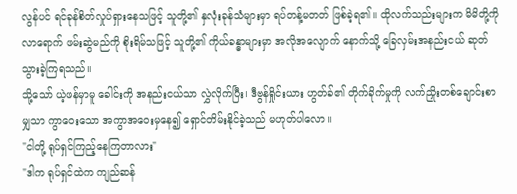လွန်ပင် ရင်ခုန်စိတ်လှုပ်ရှားနေသဖြင့် သူတို့၏ နှလုံးခုန်သံများမှာ ရပ်တန့်မတတ် ဖြစ်ခဲ့ရ၏။ ထိုလက်သည်းများက မိမိတို့ကို လာရောက် ဖမ်းဆွဲမည်ကို စိုးရိမ်သဖြင့် သူတို့၏ ကိုယ်ခန္ဓာများမှာ အလိုအလျောက် နောက်သို့ ခြေလှမ်းအနည်းငယ် ဆုတ်သွားခဲ့ကြရသည်။
သို့သော် ယဲ့ဖန်မှာမူ ခေါင်းကို အနည်းငယ်သာ လွှဲလိုက်ပြီး၊ ဒီဗွန်ရှိုင်းယား ဟွတ်ခ်၏ တိုက်ခိုက်မှုကို လက်ညှိုးတစ်ချောင်းစာမျှသာ ကွာဝေးသော အကွာအဝေးမှနေ၍ ရှောင်တိမ်းနိုင်ခဲ့သည် မဟုတ်ပါလော။
"ငါတို့ ရုပ်ရှင်ကြည့်နေကြတာလား"
"ဒါက ရုပ်ရှင်ထဲက ကျည်ဆန်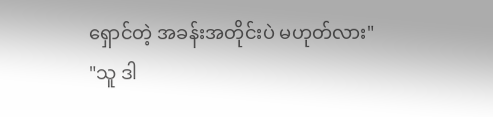ရှောင်တဲ့ အခန်းအတိုင်းပဲ မဟုတ်လား"
"သူ ဒါ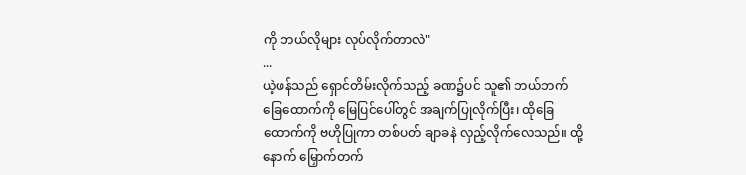ကို ဘယ်လိုများ လုပ်လိုက်တာလဲ"
...
ယဲ့ဖန်သည် ရှောင်တိမ်းလိုက်သည့် ခဏ၌ပင် သူ၏ ဘယ်ဘက်ခြေထောက်ကို မြေပြင်ပေါ်တွင် အချက်ပြုလိုက်ပြီး၊ ထိုခြေထောက်ကို ဗဟိုပြုကာ တစ်ပတ် ချာခနဲ လှည့်လိုက်လေသည်။ ထို့နောက် မြှောက်တက်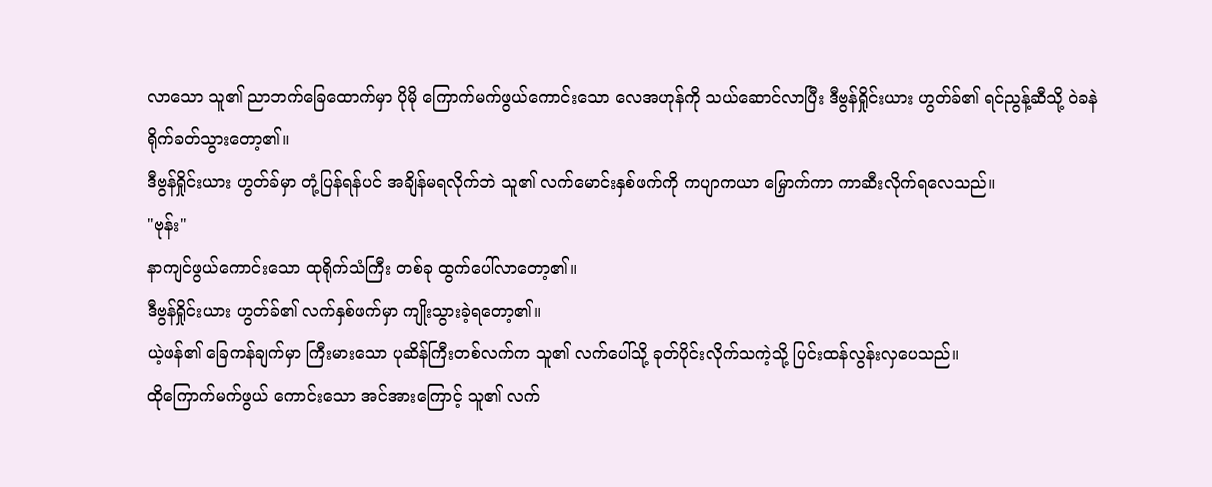လာသော သူ၏ ညာဘက်ခြေထောက်မှာ ပိုမို ကြောက်မက်ဖွယ်ကောင်းသော လေအဟုန်ကို သယ်ဆောင်လာပြီး ဒီဗွန်ရှိုင်းယား ဟွတ်ခ်၏ ရင်ညွန့်ဆီသို့ ဝဲခနဲ ရိုက်ခတ်သွားတော့၏။
ဒီဗွန်ရှိုင်းယား ဟွတ်ခ်မှာ တုံ့ပြန်ရန်ပင် အချိန်မရလိုက်ဘဲ သူ၏ လက်မောင်းနှစ်ဖက်ကို ကပျာကယာ မြှောက်ကာ ကာဆီးလိုက်ရလေသည်။
"ဗုန်း"
နာကျင်ဖွယ်ကောင်းသော ထုရိုက်သံကြီး တစ်ခု ထွက်ပေါ်လာတော့၏။
ဒီဗွန်ရှိုင်းယား ဟွတ်ခ်၏ လက်နှစ်ဖက်မှာ ကျိုးသွားခဲ့ရတော့၏။
ယဲ့ဖန်၏ ခြေကန်ချက်မှာ ကြီးမားသော ပုဆိန်ကြီးတစ်လက်က သူ၏ လက်ပေါ်သို့ ခုတ်ပိုင်းလိုက်သကဲ့သို့ ပြင်းထန်လွန်းလှပေသည်။
ထိုကြောက်မက်ဖွယ် ကောင်းသော အင်အားကြောင့် သူ၏ လက်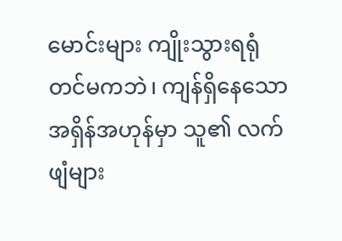မောင်းများ ကျိုးသွားရရုံတင်မကဘဲ၊ ကျန်ရှိနေသော အရှိန်အဟုန်မှာ သူ၏ လက်ဖျံများ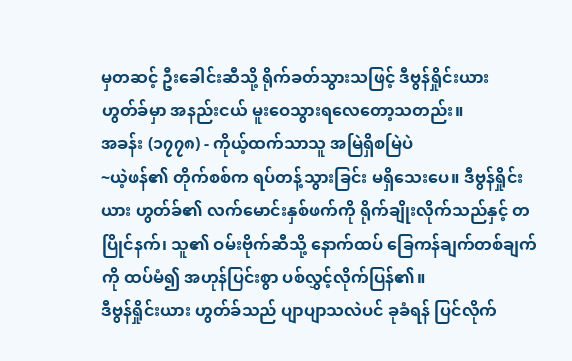မှတဆင့် ဦးခေါင်းဆီသို့ ရိုက်ခတ်သွားသဖြင့် ဒီဗွန်ရှိုင်းယား ဟွတ်ခ်မှာ အနည်းငယ် မူးဝေသွားရလေတော့သတည်း။
အခန်း (၁၇၇၈) - ကိုယ့်ထက်သာသူ အမြဲရှိစမြဲပဲ
~ယဲ့ဖန်၏ တိုက်စစ်က ရပ်တန့်သွားခြင်း မရှိသေးပေ။ ဒီဗွန်ရှိုင်းယား ဟွတ်ခ်၏ လက်မောင်းနှစ်ဖက်ကို ရိုက်ချိုးလိုက်သည်နှင့် တပြိုင်နက်၊ သူ၏ ဝမ်းဗိုက်ဆီသို့ နောက်ထပ် ခြေကန်ချက်တစ်ချက်ကို ထပ်မံ၍ အဟုန်ပြင်းစွာ ပစ်လွှင့်လိုက်ပြန်၏။
ဒီဗွန်ရှိုင်းယား ဟွတ်ခ်သည် ပျာပျာသလဲပင် ခုခံရန် ပြင်လိုက်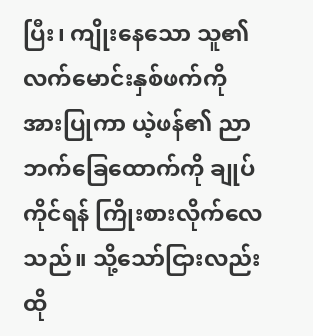ပြီး၊ ကျိုးနေသော သူ၏ လက်မောင်းနှစ်ဖက်ကို အားပြုကာ ယဲ့ဖန်၏ ညာဘက်ခြေထောက်ကို ချုပ်ကိုင်ရန် ကြိုးစားလိုက်လေသည်။ သို့သော်ငြားလည်း ထို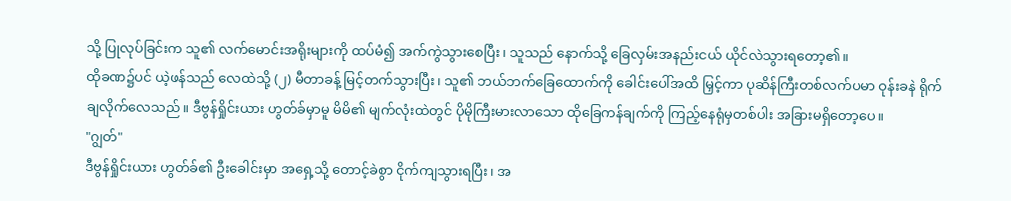သို့ ပြုလုပ်ခြင်းက သူ၏ လက်မောင်းအရိုးများကို ထပ်မံ၍ အက်ကွဲသွားစေပြီး၊ သူသည် နောက်သို့ ခြေလှမ်းအနည်းငယ် ယိုင်လဲသွားရတော့၏။
ထိုခဏ၌ပင် ယဲ့ဖန်သည် လေထဲသို့ (၂) မီတာခန့် မြင့်တက်သွားပြီး၊ သူ၏ ဘယ်ဘက်ခြေထောက်ကို ခေါင်းပေါ်အထိ မြှင့်ကာ ပုဆိန်ကြီးတစ်လက်ပမာ ဝုန်းခနဲ ရိုက်ချလိုက်လေသည်။ ဒီဗွန်ရှိုင်းယား ဟွတ်ခ်မှာမူ မိမိ၏ မျက်လုံးထဲတွင် ပိုမိုကြီးမားလာသော ထိုခြေကန်ချက်ကို ကြည့်နေရုံမှတစ်ပါး အခြားမရှိတော့ပေ။
"ဂျွတ်"
ဒီဗွန်ရှိုင်းယား ဟွတ်ခ်၏ ဦးခေါင်းမှာ အရှေ့သို့ တောင့်ခဲစွာ ငိုက်ကျသွားရပြီး၊ အ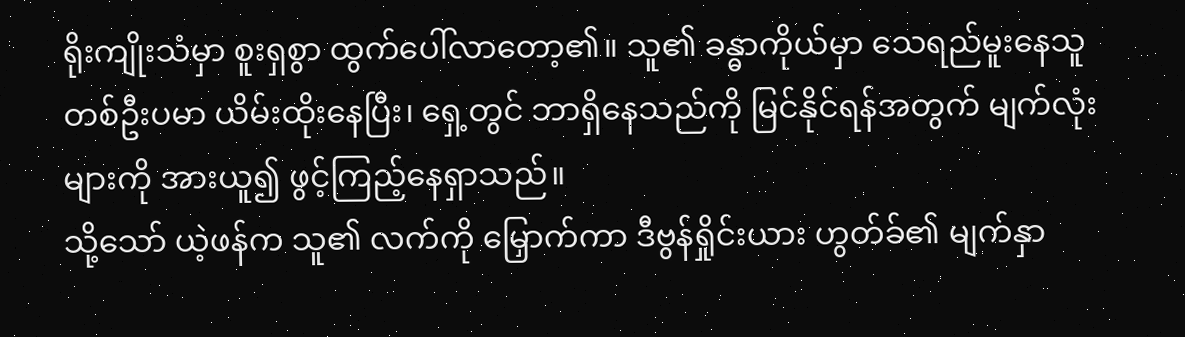ရိုးကျိုးသံမှာ စူးရှစွာ ထွက်ပေါ်လာတော့၏။ သူ၏ ခန္ဓာကိုယ်မှာ သေရည်မူးနေသူတစ်ဦးပမာ ယိမ်းထိုးနေပြီး၊ ရှေ့တွင် ဘာရှိနေသည်ကို မြင်နိုင်ရန်အတွက် မျက်လုံးများကို အားယူ၍ ဖွင့်ကြည့်နေရှာသည်။
သို့သော် ယဲ့ဖန်က သူ၏ လက်ကို မြှောက်ကာ ဒီဗွန်ရှိုင်းယား ဟွတ်ခ်၏ မျက်နှာ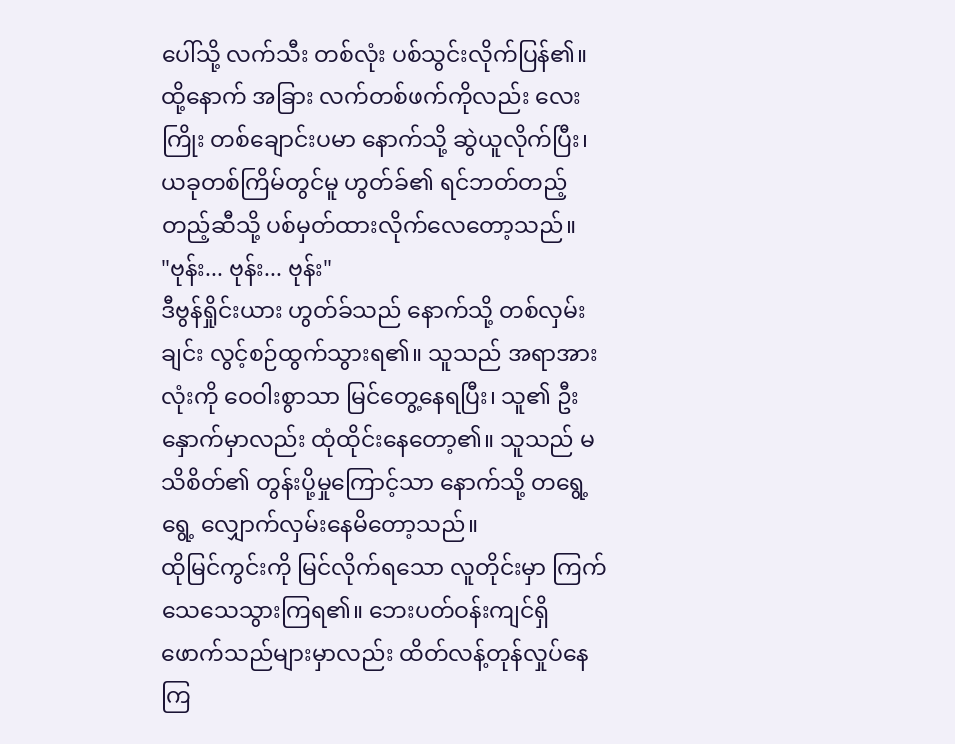ပေါ်သို့ လက်သီး တစ်လုံး ပစ်သွင်းလိုက်ပြန်၏။ ထို့နောက် အခြား လက်တစ်ဖက်ကိုလည်း လေးကြိုး တစ်ချောင်းပမာ နောက်သို့ ဆွဲယူလိုက်ပြီး၊ ယခုတစ်ကြိမ်တွင်မူ ဟွတ်ခ်၏ ရင်ဘတ်တည့်တည့်ဆီသို့ ပစ်မှတ်ထားလိုက်လေတော့သည်။
"ဗုန်း... ဗုန်း... ဗုန်း"
ဒီဗွန်ရှိုင်းယား ဟွတ်ခ်သည် နောက်သို့ တစ်လှမ်းချင်း လွင့်စဉ်ထွက်သွားရ၏။ သူသည် အရာအားလုံးကို ဝေဝါးစွာသာ မြင်တွေ့နေရပြီး၊ သူ၏ ဦးနှောက်မှာလည်း ထုံထိုင်းနေတော့၏။ သူသည် မသိစိတ်၏ တွန်းပို့မှုကြောင့်သာ နောက်သို့ တရွေ့ရွေ့ လျှောက်လှမ်းနေမိတော့သည်။
ထိုမြင်ကွင်းကို မြင်လိုက်ရသော လူတိုင်းမှာ ကြက်သေသေသွားကြရ၏။ ဘေးပတ်ဝန်းကျင်ရှိ ဖောက်သည်များမှာလည်း ထိတ်လန့်တုန်လှုပ်နေကြ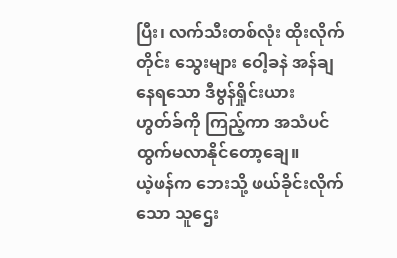ပြီး၊ လက်သီးတစ်လုံး ထိုးလိုက်တိုင်း သွေးများ ဝေါ့ခနဲ အန်ချနေရသော ဒီဗွန်ရှိုင်းယား ဟွတ်ခ်ကို ကြည့်ကာ အသံပင် ထွက်မလာနိုင်တော့ချေ။
ယဲ့ဖန်က ဘေးသို့ ဖယ်ခိုင်းလိုက်သော သူဌေး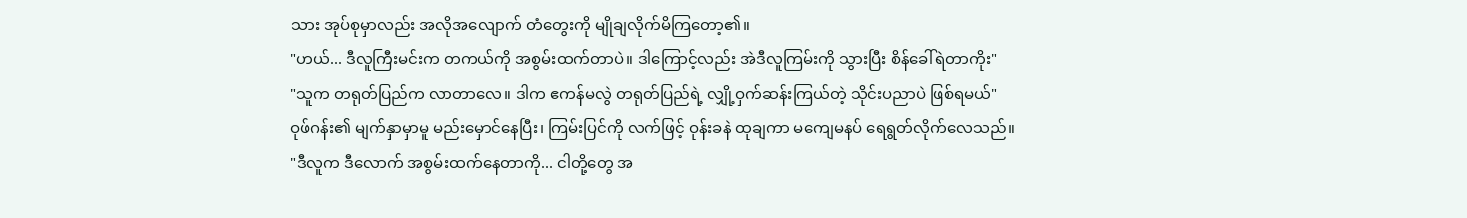သား အုပ်စုမှာလည်း အလိုအလျောက် တံတွေးကို မျိုချလိုက်မိကြတော့၏။
"ဟယ်... ဒီလူကြီးမင်းက တကယ်ကို အစွမ်းထက်တာပဲ။ ဒါကြောင့်လည်း အဲဒီလူကြမ်းကို သွားပြီး စိန်ခေါ်ရဲတာကိုး"
"သူက တရုတ်ပြည်က လာတာလေ။ ဒါက ဧကန်မလွဲ တရုတ်ပြည်ရဲ့ လျှို့ဝှက်ဆန်းကြယ်တဲ့ သိုင်းပညာပဲ ဖြစ်ရမယ်"
ဝုဖ်ဂန်း၏ မျက်နှာမှာမူ မည်းမှောင်နေပြီး၊ ကြမ်းပြင်ကို လက်ဖြင့် ဝုန်းခနဲ ထုချကာ မကျေမနပ် ရေရွတ်လိုက်လေသည်။
"ဒီလူက ဒီလောက် အစွမ်းထက်နေတာကို... ငါတို့တွေ အ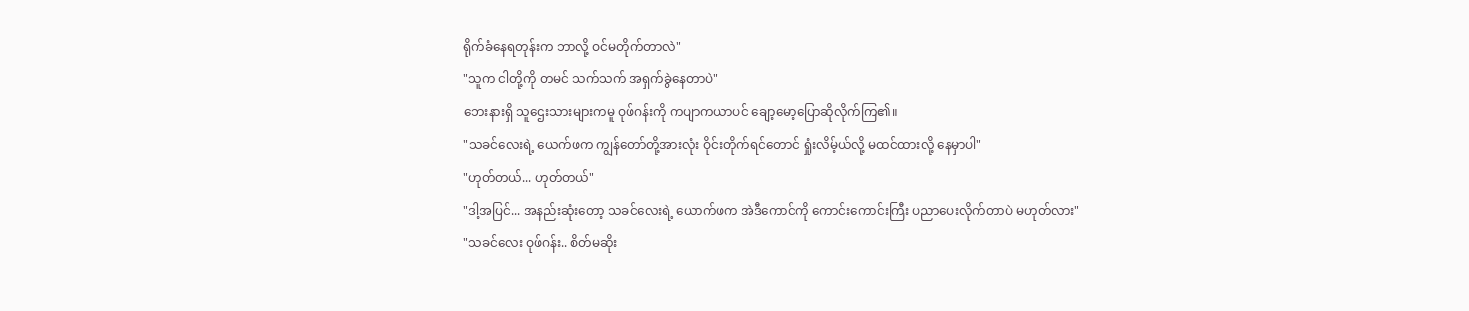ရိုက်ခံနေရတုန်းက ဘာလို့ ဝင်မတိုက်တာလဲ"
"သူက ငါတို့ကို တမင် သက်သက် အရှက်ခွဲနေတာပဲ"
ဘေးနားရှိ သူဌေးသားများကမူ ဝုဖ်ဂန်းကို ကပျာကယာပင် ချော့မော့ပြောဆိုလိုက်ကြ၏။
"သခင်လေးရဲ့ ယေက်ဖက ကျွန်တော်တို့အားလုံး ဝိုင်းတိုက်ရင်တောင် ရှုံးလိမ့်ယ်လို့ မထင်ထားလို့ နေမှာပါ"
"ဟုတ်တယ်... ဟုတ်တယ်"
"ဒါ့အပြင်... အနည်းဆုံးတော့ သခင်လေးရဲ့ ယောက်ဖက အဲဒီကောင်ကို ကောင်းကောင်းကြီး ပညာပေးလိုက်တာပဲ မဟုတ်လား"
"သခင်လေး ဝုဖ်ဂန်း.. စိတ်မဆိုး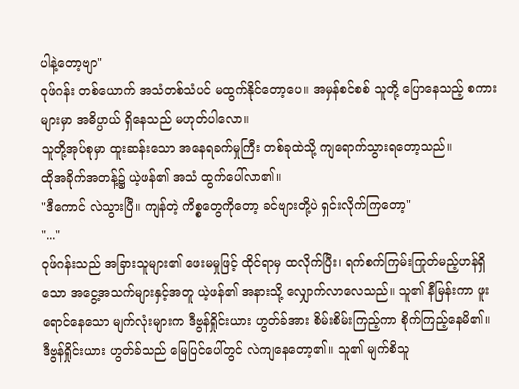ပါနဲ့တော့ဗျာ"
ဝုဖ်ဂန်း တစ်ယောက် အသံတစ်သံပင် မထွက်နိုင်တော့ပေ။ အမှန်စင်စစ် သူတို့ ပြောနေသည့် စကားများမှာ အဓိပ္ပာယ် ရှိနေသည် မဟုတ်ပါလော။
သူတို့အုပ်စုမှာ ထူးဆန်းသော အနေရခက်မှုကြီး တစ်ခုထဲသို့ ကျရောက်သွားရတော့သည်။
ထိုအခိုက်အတန့်၌ ယဲ့ဖန်၏ အသံ ထွက်ပေါ်လာ၏။
"ဒီကောင် လဲသွားပြီ။ ကျန်တဲ့ ကိစ္စတွေကိုတော့ ခင်ဗျားတို့ပဲ ရှင်းလိုက်ကြတော့"
"..."
ဝုဖ်ဂန်းသည် အခြားသူများ၏ ဖေးမမှုဖြင့် ထိုင်ရာမှ ထလိုက်ပြီး၊ ရက်စက်ကြမ်းကြုတ်မည့်ဟန်ရှိသော အငွေ့အသက်များနှင့်အတူ ယဲ့ဖန်၏ အနားသို့ လျှောက်လာလေသည်။ သူ၏ နီမြန်းကာ ဖူးရောင်နေသော မျက်လုံးများက ဒီဗွန်ရှိုင်းယား ဟွတ်ခ်အား စိမ်းစိမ်းကြည့်ကာ စိုက်ကြည့်နေမိ၏။
ဒီဗွန်ရှိုင်းယား ဟွတ်ခ်သည် မြေပြင်ပေါ်တွင် လဲကျနေတော့၏။ သူ၏ မျက်စိသူ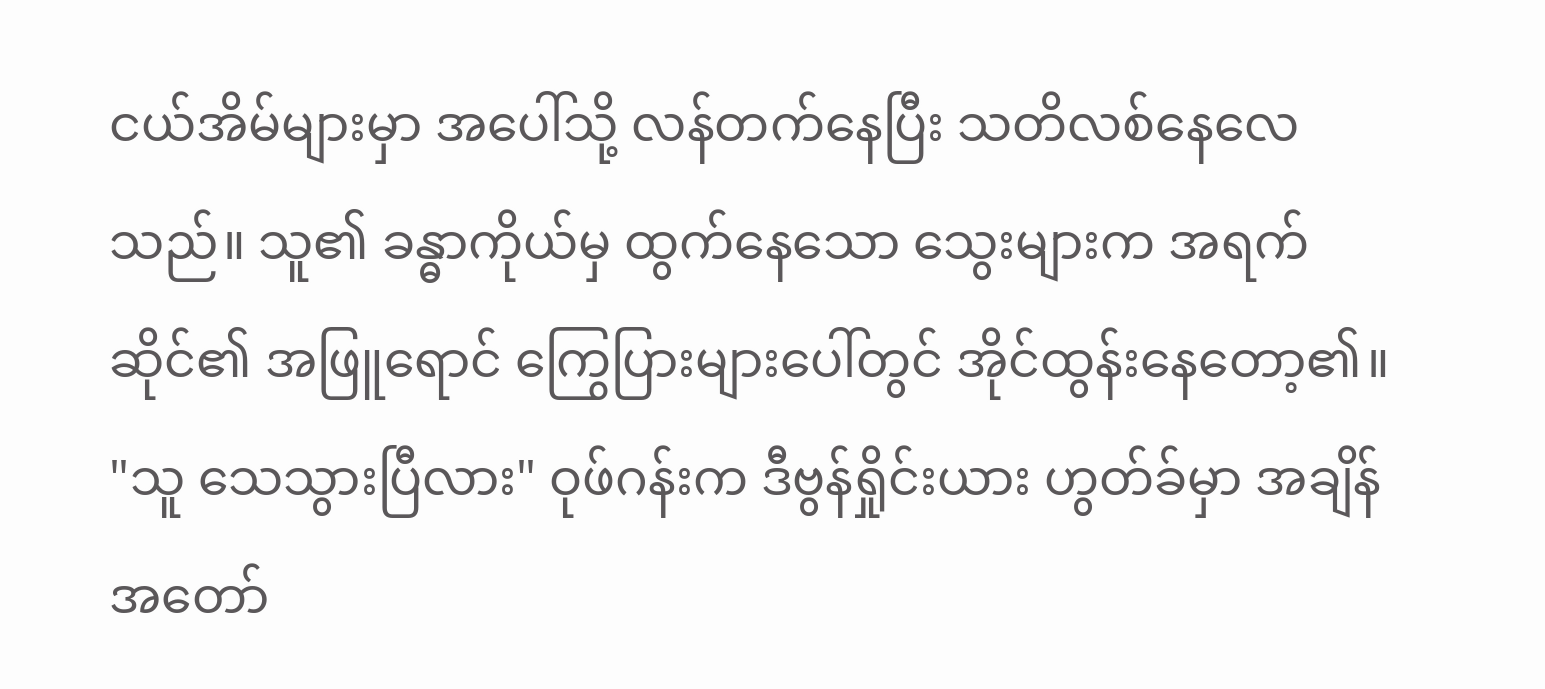ငယ်အိမ်များမှာ အပေါ်သို့ လန်တက်နေပြီး သတိလစ်နေလေသည်။ သူ၏ ခန္ဓာကိုယ်မှ ထွက်နေသော သွေးများက အရက်ဆိုင်၏ အဖြူရောင် ကြွေပြားများပေါ်တွင် အိုင်ထွန်းနေတော့၏။
"သူ သေသွားပြီလား" ဝုဖ်ဂန်းက ဒီဗွန်ရှိုင်းယား ဟွတ်ခ်မှာ အချိန်အတော်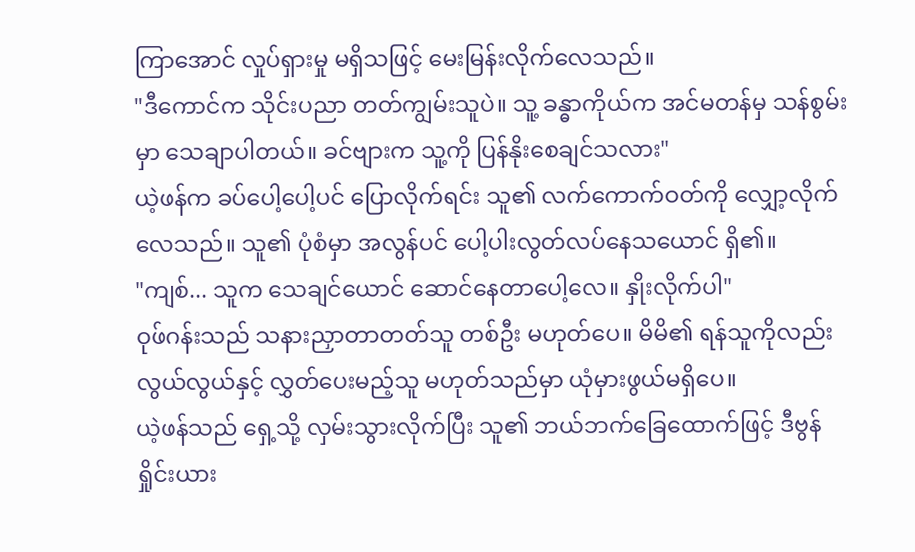ကြာအောင် လှုပ်ရှားမှု မရှိသဖြင့် မေးမြန်းလိုက်လေသည်။
"ဒီကောင်က သိုင်းပညာ တတ်ကျွမ်းသူပဲ။ သူ့ ခန္ဓာကိုယ်က အင်မတန်မှ သန်စွမ်းမှာ သေချာပါတယ်။ ခင်ဗျားက သူ့ကို ပြန်နိုးစေချင်သလား"
ယဲ့ဖန်က ခပ်ပေါ့ပေါ့ပင် ပြောလိုက်ရင်း သူ၏ လက်ကောက်ဝတ်ကို လျှော့လိုက်လေသည်။ သူ၏ ပုံစံမှာ အလွန်ပင် ပေါ့ပါးလွတ်လပ်နေသယောင် ရှိ၏။
"ကျစ်... သူက သေချင်ယောင် ဆောင်နေတာပေါ့လေ။ နှိုးလိုက်ပါ"
ဝုဖ်ဂန်းသည် သနားညှာတာတတ်သူ တစ်ဦး မဟုတ်ပေ။ မိမိ၏ ရန်သူကိုလည်း လွယ်လွယ်နှင့် လွှတ်ပေးမည့်သူ မဟုတ်သည်မှာ ယုံမှားဖွယ်မရှိပေ။
ယဲ့ဖန်သည် ရှေ့သို့ လှမ်းသွားလိုက်ပြီး သူ၏ ဘယ်ဘက်ခြေထောက်ဖြင့် ဒီဗွန်ရှိုင်းယား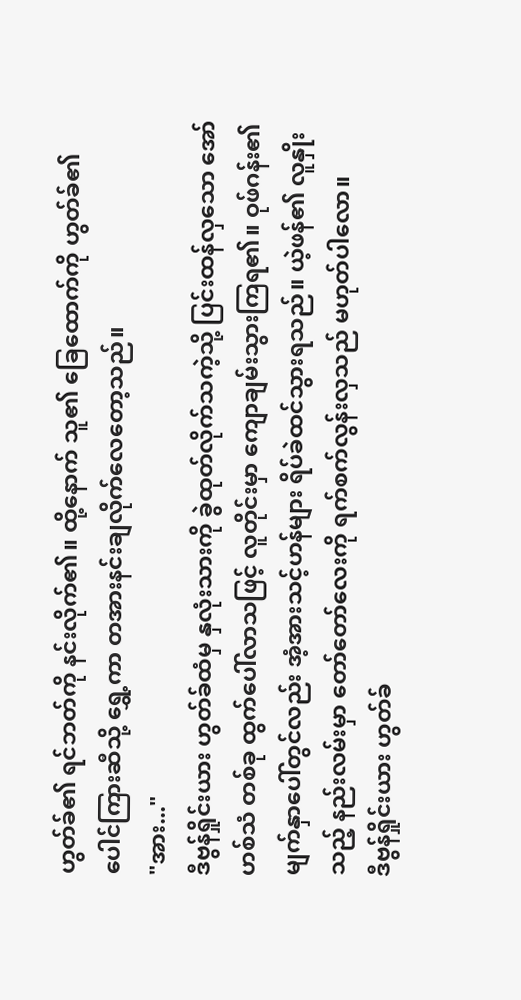ဟွတ်ခ်၏ ရင်ဘတ်ကို နင်းလိုက်၏။ ထို့နောက် သူ၏ ခြေထောက်ကို ဟွတ်ခ်၏ ပေါင်ကြားဆီသို့ ရွှေ့ကာ တအားနင်းချလိုက်လေတော့သည်။
"အား..."
ဒီဗွန်ရှိုင်းယား ဟွတ်ခ်ထံမှ နှလုံးသားကို ခွဲထုတ်လိုက်သကဲ့သို့ ပြင်းထန်လှသော အော်ဟစ်သံ တစ်ခု ထွက်ပေါ်လာသဖြင့် လူတိုင်းမှာ ကျောချမ်းသွားကြရ၏။ ဝုဖ်ဂန်း၏ မျက်နှာပေါ်တွင်လည်း အံ့အားသင့်ဟန်များ ရိပ်ခဲထင်သွားရသည်။ ယဲ့ဖန်၏ လူနှိုးသည့် နည်းလမ်းမှာ တော်တော်လေးကို ရက်စက်လွန်းလှသည် မဟုတ်ပါလော။
ဒီဗွန်ရှိုင်းယား ဟွတ်ခ်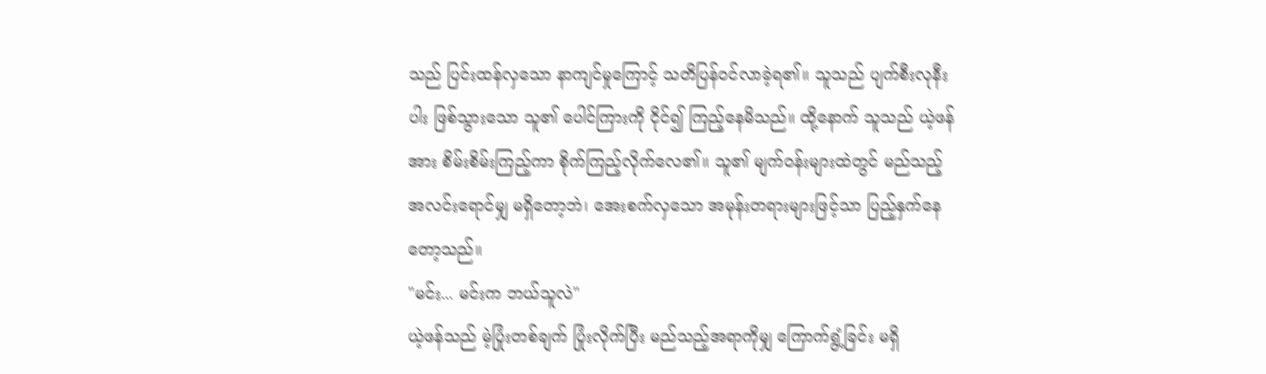သည် ပြင်းထန်လှသော နာကျင်မှုကြောင့် သတိပြန်ဝင်လာခဲ့ရ၏။ သူသည် ပျက်စီးလုနီးပါး ဖြစ်သွားသော သူ၏ ပေါင်ကြားကို ငိုင်၍ ကြည့်နေမိသည်။ ထို့နောက် သူသည် ယဲ့ဖန်အား စိမ်းစိမ်းကြည့်ကာ စိုက်ကြည့်လိုက်လေ၏။ သူ၏ မျက်ဝန်းများထဲတွင် မည်သည့် အလင်းရောင်မျှ မရှိတော့ဘဲ၊ အေးစက်လှသော အမုန်းတရားများဖြင့်သာ ပြည့်နှက်နေတော့သည်။
"မင်း... မင်းက ဘယ်သူလဲ"
ယဲ့ဖန်သည် မဲ့ပြုံးတစ်ချက် ပြုံးလိုက်ပြီး မည်သည့်အရာကိုမျှ ကြောက်ရွံ့ခြင်း မရှိ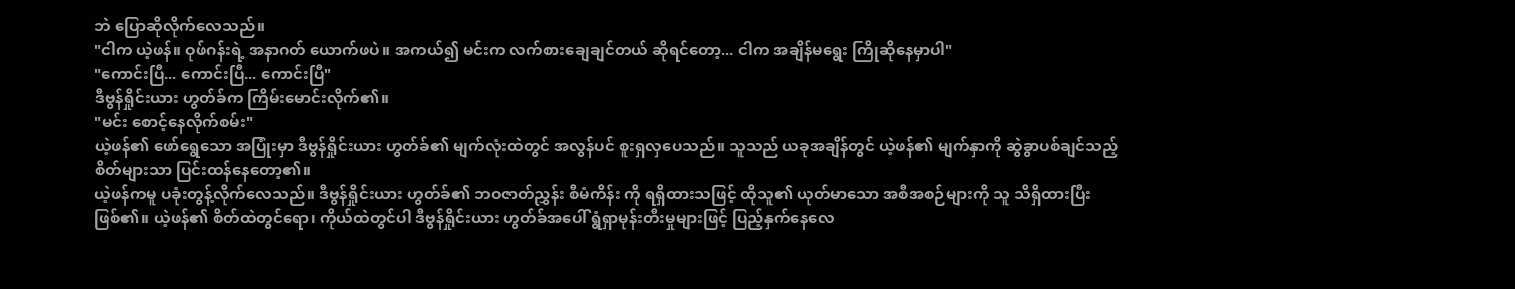ဘဲ ပြောဆိုလိုက်လေသည်။
"ငါက ယဲ့ဖန်။ ဝုဖ်ဂန်းရဲ့ အနာဂတ် ယောက်ဖပဲ။ အကယ်၍ မင်းက လက်စားချေချင်တယ် ဆိုရင်တော့... ငါက အချိန်မရွေး ကြိုဆိုနေမှာပါ"
"ကောင်းပြီ... ကောင်းပြီ... ကောင်းပြီ"
ဒီဗွန်ရှိုင်းယား ဟွတ်ခ်က ကြိမ်းမောင်းလိုက်၏။
"မင်း စောင့်နေလိုက်စမ်း"
ယဲ့ဖန်၏ ဖော်ရွေသော အပြုံးမှာ ဒီဗွန်ရှိုင်းယား ဟွတ်ခ်၏ မျက်လုံးထဲတွင် အလွန်ပင် စူးရှလှပေသည်။ သူသည် ယခုအချိန်တွင် ယဲ့ဖန်၏ မျက်နှာကို ဆွဲခွာပစ်ချင်သည့် စိတ်များသာ ပြင်းထန်နေတော့၏။
ယဲ့ဖန်ကမူ ပခုံးတွန့်လိုက်လေသည်။ ဒီဗွန်ရှိုင်းယား ဟွတ်ခ်၏ ဘဝဇာတ်ညွှန်း စီမံကိန်း ကို ရရှိထားသဖြင့် ထိုသူ၏ ယုတ်မာသော အစီအစဉ်များကို သူ သိရှိထားပြီး ဖြစ်၏။ ယဲ့ဖန်၏ စိတ်ထဲတွင်ရော၊ ကိုယ်ထဲတွင်ပါ ဒီဗွန်ရှိုင်းယား ဟွတ်ခ်အပေါ် ရွံရှာမုန်းတီးမှုများဖြင့် ပြည့်နှက်နေလေ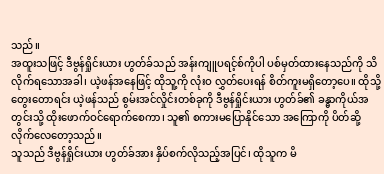သည်။
အထူးသဖြင့် ဒီဗွန်ရှိုင်းယား ဟွတ်ခ်သည် အန်းကျူပရင့်စ်ကိုပါ ပစ်မှတ်ထားနေသည်ကို သိလိုက်ရသောအခါ၊ ယဲ့ဖန်အနေဖြင့် ထိုသူ့ကို လုံးဝ လွှတ်ပေးရန် စိတ်ကူးမရှိတော့ပေ။ ထိုသို့ တွေးတောရင်း ယဲ့ဖန်သည် စွမ်းအင်လှိုင်းတစ်ခုကို ဒီဗွန်ရှိုင်းယား ဟွတ်ခ်၏ ခန္ဓာကိုယ်အတွင်းသို့ ထိုးဖောက်ဝင်ရောက်စေကာ၊ သူ၏ စကားမပြောနိုင်သော အကြောကို ပိတ်ဆို့လိုက်လေတော့သည်။
သူသည် ဒီဗွန်ရှိုင်းယား ဟွတ်ခ်အား နှိပ်စက်လိုသည့်အပြင်၊ ထိုသူက မိ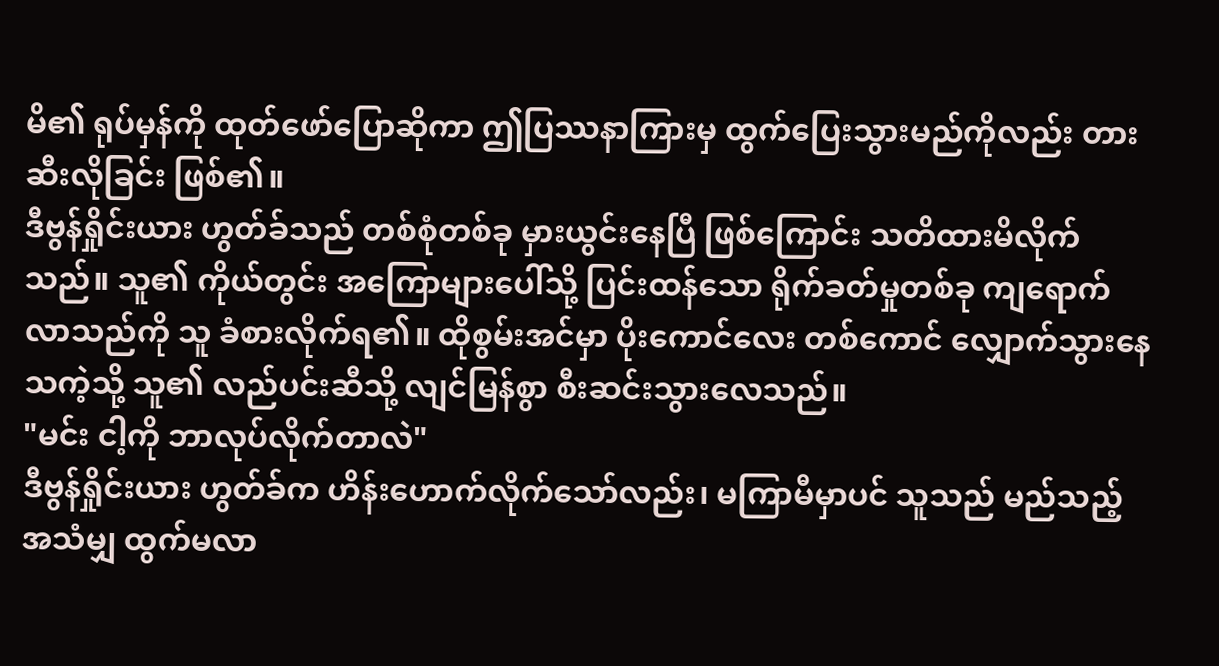မိ၏ ရုပ်မှန်ကို ထုတ်ဖော်ပြောဆိုကာ ဤပြဿနာကြားမှ ထွက်ပြေးသွားမည်ကိုလည်း တားဆီးလိုခြင်း ဖြစ်၏။
ဒီဗွန်ရှိုင်းယား ဟွတ်ခ်သည် တစ်စုံတစ်ခု မှားယွင်းနေပြီ ဖြစ်ကြောင်း သတိထားမိလိုက်သည်။ သူ၏ ကိုယ်တွင်း အကြောများပေါ်သို့ ပြင်းထန်သော ရိုက်ခတ်မှုတစ်ခု ကျရောက်လာသည်ကို သူ ခံစားလိုက်ရ၏။ ထိုစွမ်းအင်မှာ ပိုးကောင်လေး တစ်ကောင် လျှောက်သွားနေသကဲ့သို့ သူ၏ လည်ပင်းဆီသို့ လျင်မြန်စွာ စီးဆင်းသွားလေသည်။
"မင်း ငါ့ကို ဘာလုပ်လိုက်တာလဲ"
ဒီဗွန်ရှိုင်းယား ဟွတ်ခ်က ဟိန်းဟောက်လိုက်သော်လည်း၊ မကြာမီမှာပင် သူသည် မည်သည့် အသံမျှ ထွက်မလာ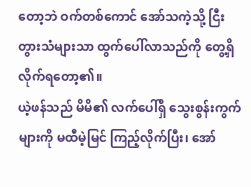တော့ဘဲ ဝက်တစ်ကောင် အော်သကဲ့သို့ ငြီးတွားသံများသာ ထွက်ပေါ်လာသည်ကို တွေ့ရှိလိုက်ရတော့၏။
ယဲ့ဖန်သည် မိမိ၏ လက်ပေါ်ရှိ သွေးစွန်းကွက်များကို မထီမဲ့မြင် ကြည့်လိုက်ပြီး၊ အော်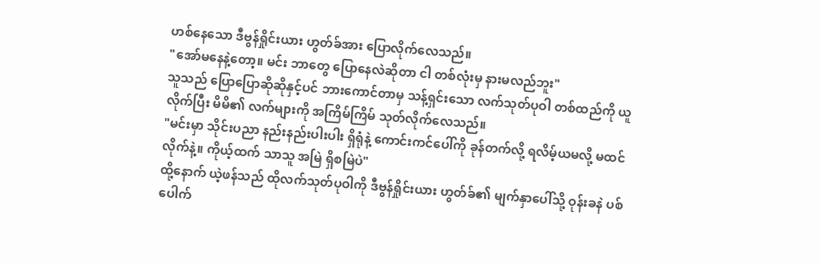ဟစ်နေသော ဒီဗွန်ရှိုင်းယား ဟွတ်ခ်အား ပြောလိုက်လေသည်။
"အော်မနေနဲ့တော့။ မင်း ဘာတွေ ပြောနေလဲဆိုတာ ငါ တစ်လုံးမှ နားမလည်ဘူး"
သူသည် ပြောပြောဆိုဆိုနှင့်ပင် ဘားကောင်တာမှ သန့်ရှင်းသော လက်သုတ်ပုဝါ တစ်ထည်ကို ယူလိုက်ပြီး မိမိ၏ လက်များကို အကြိမ်ကြိမ် သုတ်လိုက်လေသည်။
"မင်းမှာ သိုင်းပညာ နည်းနည်းပါးပါး ရှိရုံနဲ့ ကောင်းကင်ပေါ်ကို ခုန်တက်လို့ ရလိမ့်ယမလို့ မထင်လိုက်နဲ့။ ကိုယ့်ထက် သာသူ အမြဲ ရှိစမြဲပဲ"
ထို့နောက် ယဲ့ဖန်သည် ထိုလက်သုတ်ပုဝါကို ဒီဗွန်ရှိုင်းယား ဟွတ်ခ်၏ မျက်နှာပေါ်သို့ ဝုန်းခနဲ ပစ်ပေါက်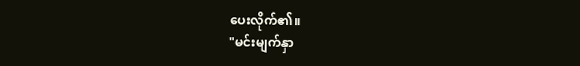ပေးလိုက်၏။
"မင်းမျက်နှာ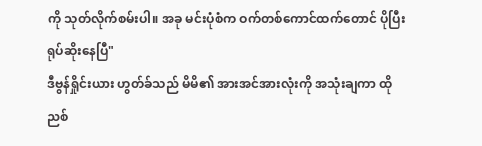ကို သုတ်လိုက်စမ်းပါ။ အခု မင်းပုံစံက ဝက်တစ်ကောင်ထက်တောင် ပိုပြီး ရုပ်ဆိုးနေပြီ"
ဒီဗွန်ရှိုင်းယား ဟွတ်ခ်သည် မိမိ၏ အားအင်အားလုံးကို အသုံးချကာ ထိုညစ်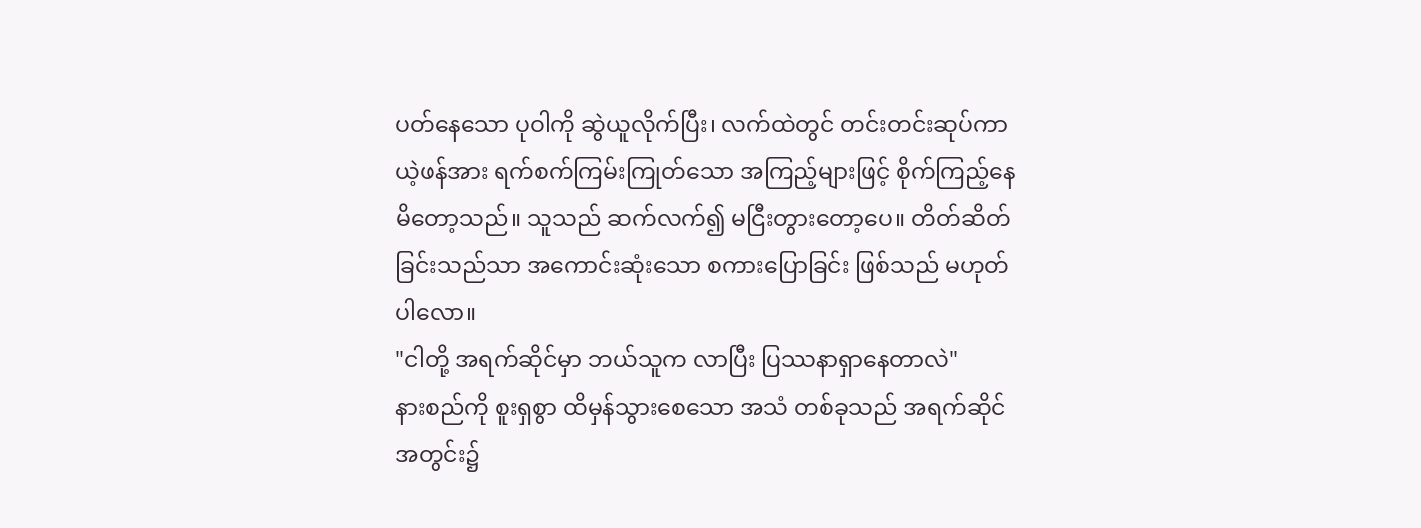ပတ်နေသော ပုဝါကို ဆွဲယူလိုက်ပြီး၊ လက်ထဲတွင် တင်းတင်းဆုပ်ကာ ယဲ့ဖန်အား ရက်စက်ကြမ်းကြုတ်သော အကြည့်များဖြင့် စိုက်ကြည့်နေမိတော့သည်။ သူသည် ဆက်လက်၍ မငြီးတွားတော့ပေ။ တိတ်ဆိတ်ခြင်းသည်သာ အကောင်းဆုံးသော စကားပြောခြင်း ဖြစ်သည် မဟုတ်ပါလော။
"ငါတို့ အရက်ဆိုင်မှာ ဘယ်သူက လာပြီး ပြဿနာရှာနေတာလဲ"
နားစည်ကို စူးရှစွာ ထိမှန်သွားစေသော အသံ တစ်ခုသည် အရက်ဆိုင်အတွင်း၌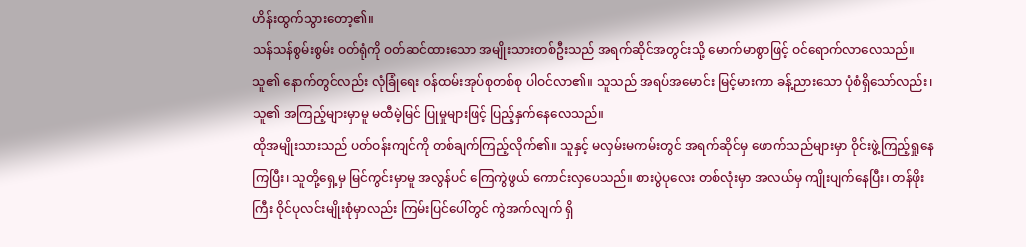ဟိန်းထွက်သွားတော့၏။
သန်သန်စွမ်းစွမ်း ဝတ်ရုံကို ဝတ်ဆင်ထားသော အမျိုးသားတစ်ဦးသည် အရက်ဆိုင်အတွင်းသို့ မောက်မာစွာဖြင့် ဝင်ရောက်လာလေသည်။ သူ၏ နောက်တွင်လည်း လုံခြုံရေး ဝန်ထမ်းအုပ်စုတစ်စု ပါဝင်လာ၏။ သူသည် အရပ်အမောင်း မြင့်မားကာ ခန့်ညားသော ပုံစံရှိသော်လည်း၊ သူ၏ အကြည့်များမှာမူ မထီမဲ့မြင် ပြုမှုများဖြင့် ပြည့်နှက်နေလေသည်။
ထိုအမျိုးသားသည် ပတ်ဝန်းကျင်ကို တစ်ချက်ကြည့်လိုက်၏။ သူနှင့် မလှမ်းမကမ်းတွင် အရက်ဆိုင်မှ ဖောက်သည်များမှာ ဝိုင်းဖွဲ့ကြည့်ရှုနေကြပြီး၊ သူတို့ရှေ့မှ မြင်ကွင်းမှာမူ အလွန်ပင် ကြေကွဲဖွယ် ကောင်းလှပေသည်။ စားပွဲပုလေး တစ်လုံးမှာ အလယ်မှ ကျိုးပျက်နေပြီး၊ တန်ဖိုးကြီး ဝိုင်ပုလင်းမျိုးစုံမှာလည်း ကြမ်းပြင်ပေါ်တွင် ကွဲအက်လျက် ရှိ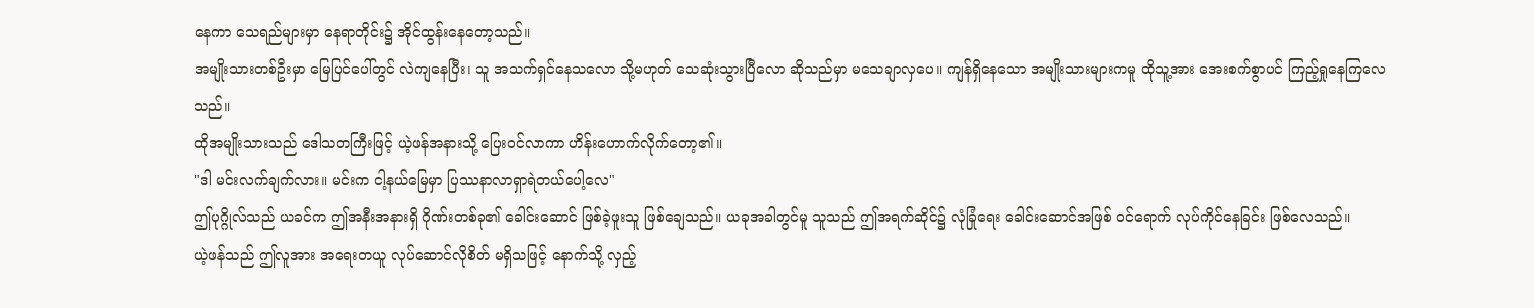နေကာ သေရည်များမှာ နေရာတိုင်း၌ အိုင်ထွန်းနေတော့သည်။
အမျိုးသားတစ်ဦးမှာ မြေပြင်ပေါ်တွင် လဲကျနေပြီး၊ သူ အသက်ရှင်နေသလော သို့မဟုတ် သေဆုံးသွားပြီလော ဆိုသည်မှာ မသေချာလှပေ။ ကျန်ရှိနေသော အမျိုးသားများကမူ ထိုသူ့အား အေးစက်စွာပင် ကြည့်ရှုနေကြလေသည်။
ထိုအမျိုးသားသည် ဒေါသတကြီးဖြင့် ယဲ့ဖန်အနားသို့ ပြေးဝင်လာကာ ဟိန်းဟောက်လိုက်တော့၏။
"ဒါ မင်းလက်ချက်လား။ မင်းက ငါ့နယ်မြေမှာ ပြဿနာလာရှာရဲတယ်ပေါ့လေ"
ဤပုဂ္ဂိုလ်သည် ယခင်က ဤအနီးအနားရှိ ဂိုဏ်းတစ်ခု၏ ခေါင်းဆောင် ဖြစ်ခဲ့ဖူးသူ ဖြစ်ချေသည်။ ယခုအခါတွင်မူ သူသည် ဤအရက်ဆိုင်၌ လုံခြုံရေး ခေါင်းဆောင်အဖြစ် ဝင်ရောက် လုပ်ကိုင်နေခြင်း ဖြစ်လေသည်။
ယဲ့ဖန်သည် ဤလူအား အရေးတယူ လုပ်ဆောင်လိုစိတ် မရှိသဖြင့် နောက်သို့ လှည့်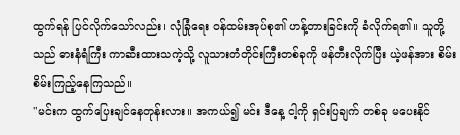ထွက်ရန် ပြင်လိုက်သော်လည်း၊ လုံခြုံရေး ဝန်ထမ်းအုပ်စု၏ ဟန့်တားခြင်းကို ခံလိုက်ရ၏။ သူတို့သည် ဓားနံရံကြီး ကာဆီးထားသကဲ့သို့ လူသားတံတိုင်းကြီးတစ်ခုကို ဖန်တီးလိုက်ပြီး ယဲ့ဖန်အား စိမ်းစိမ်းကြည့်နေကြသည်။
"မင်းက ထွက်ပြေးချင်နေတုန်းလား။ အကယ်၍ မင်း ဒီနေ့ ငါ့ကို ရှင်းပြချက် တစ်ခု မပေးနိုင်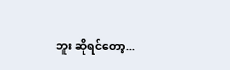ဘူး ဆိုရင်တော့...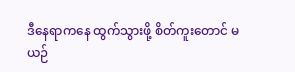ဒီနေရာကနေ ထွက်သွားဖို့ စိတ်ကူးတောင် မယဉ်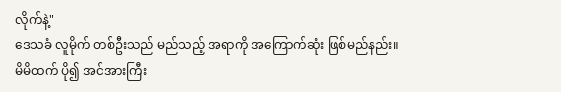လိုက်နဲ့"
ဒေသခံ လူမိုက် တစ်ဦးသည် မည်သည့် အရာကို အကြောက်ဆုံး ဖြစ်မည်နည်း။
မိမိထက် ပို၍ အင်အားကြီး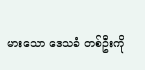မားသော ဒေသခံ တစ်ဦးကို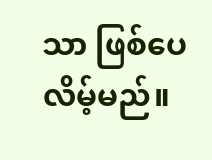သာ ဖြစ်ပေလိမ့်မည်။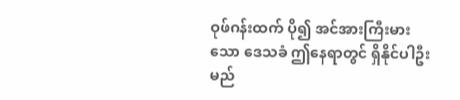ဝုဖ်ဂန်းထက် ပို၍ အင်အားကြီးမားသော ဒေသခံ ဤနေရာတွင် ရှိနိုင်ပါဦးမည်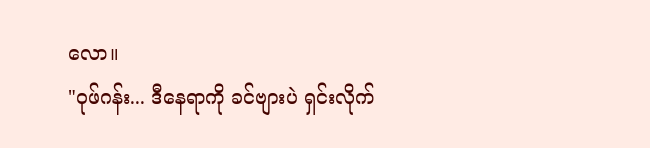လော။
"ဝုဖ်ဂန်း... ဒီနေရာကို ခင်ဗျားပဲ ရှင်းလိုက်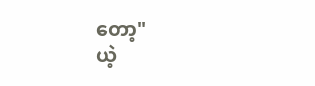တော့"
ယဲ့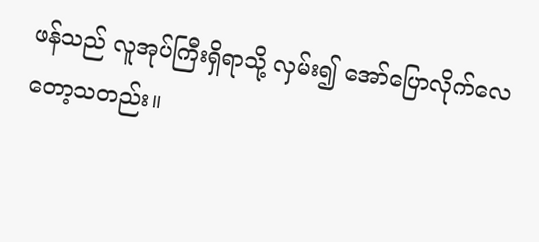ဖန်သည် လူအုပ်ကြီးရှိရာသို့ လှမ်း၍ အော်ပြောလိုက်လေတော့သတည်း။